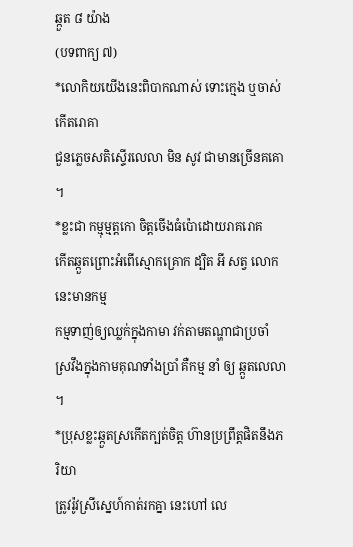ឆ្កួត ៨ យ៉ាង
(បទពាក្យ ៧)
*លោកិយយើងនេះពិបាកណាស់ ទោះក្មេង ឬចាស់ កើតរោគា
ជួនភ្លេចសតិស្ទើរលេលា មិន សូវ ជាមានច្រើនគគោ ។
*ខ្លះជា កម្មុម្មត្តកោ ចិត្តចើងធំប៉ោដោយរាគរោគ
កើតឆ្កួតព្រោះអំពើស្មោកគ្រោក ដ្បិត អី សត្វ លោកនេះមានកម្ម
កម្មទាញ់ឲ្យឈ្លក់ក្នុងកាមា វក់តាមតណ្ហាជាប្រចាំ
ស្រវឹងក្នុងកាមគុណទាំងប្រាំ គឺកម្ម នាំ ឲ្យ ឆ្កួតលេលា ។
*ប្រុសខ្លះឆ្កួតស្រកើតក្បត់ចិត្ត ហ៊ានប្រព្រឹត្តផិតនឹងភរិយា
ត្រូវរ៉ូវស្រីស្នេហ៍កាត់រកគ្នា នេះហៅ លេ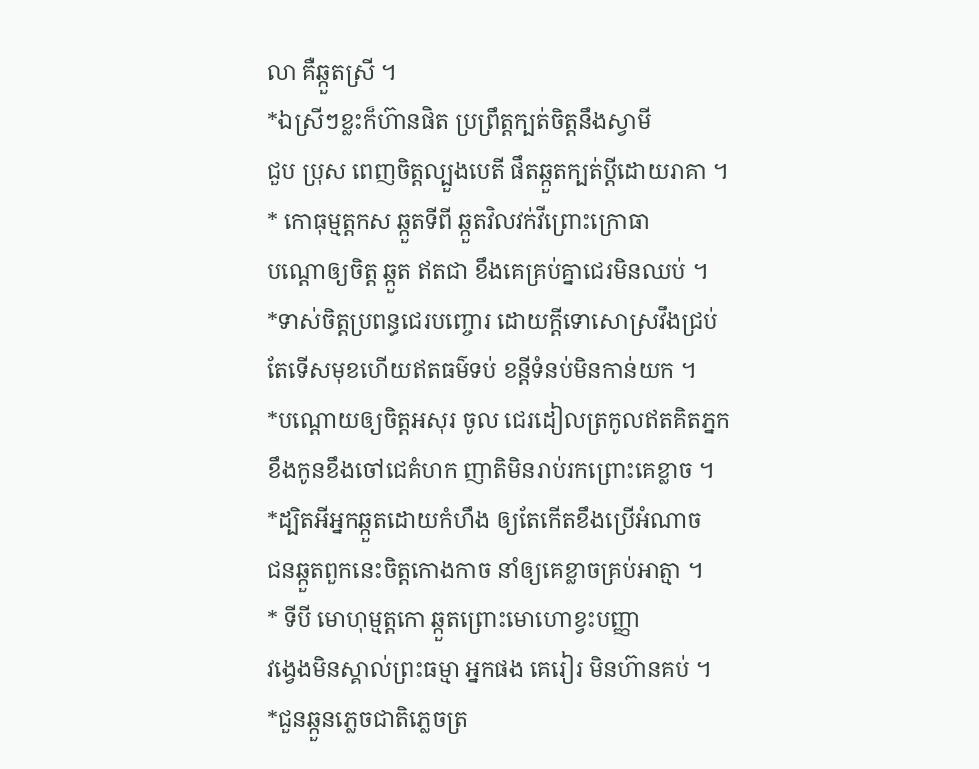លា គឺឆ្កួតស្រី ។
*ឯស្រីៗខ្លះក៏ហ៊ានផិត ប្រព្រឹត្តក្បត់ចិត្តនឹងស្វាមី
ជួប ប្រុស ពេញចិត្តល្បួងបេតី ផឹតឆ្កួតក្បត់ប្ដីដោយរាគា ។
* កោធុម្មត្តកស ឆ្កួតទីពី ឆ្កួតវិលវក់វីព្រោះក្រោធា
បណ្តោឲ្យចិត្ត ឆ្កួត ឥតជា ខឹងគេគ្រប់គ្នាជេរមិនឈប់ ។
*ទាស់ចិត្តប្រពន្ធជេរបញ្ចោរ ដោយក្ដីទោសោស្រវឹងជ្រប់
តែទើសមុខហើយឥតធម៌ទប់ ខន្តីទំនប់មិនកាន់យក ។
*បណ្ដោយឲ្យចិត្តអសុរ ចូល ជេរដៀលត្រកូលឥតគិតភ្នក
ខឹងកូនខឹងចៅជេគំហក ញាតិមិនរាប់រកព្រោះគេខ្លាច ។
*ដ្បិតអីអ្នកឆ្កួតដោយកំហឹង ឲ្យតែកើតខឹងប្រើអំណាច
ជនឆ្កួតពួកនេះចិត្តកោងកាច នាំឲ្យគេខ្លាចគ្រប់អាត្មា ។
* ទីបី មោហុម្មត្តកោ ឆ្កួតព្រោះមោហោខ្វះបញ្ញា
វង្វេងមិនស្គាល់ព្រះធម្មា អ្នកផង គេរៀរ មិនហ៊ានគប់ ។
*ជួនឆ្កួនភ្លេចជាតិភ្លេចត្រ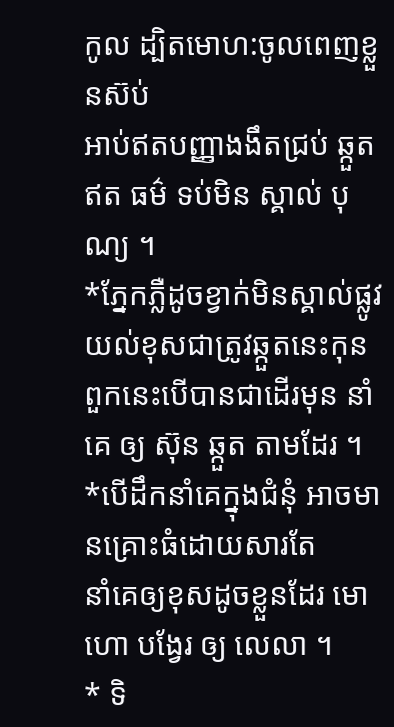កូល ដ្បិតមោហ:ចូលពេញខ្លួនស៊ប់
អាប់ឥតបញ្ញាងងឹតជ្រប់ ឆ្កួតឥត ធម៌ ទប់មិន ស្គាល់ បុណ្យ ។
*ភ្នែកភ្លឺដូចខ្វាក់មិនស្គាល់ផ្លូវ យល់ខុសជាត្រូវឆ្កួតនេះកុន
ពួកនេះបើបានជាដើរមុន នាំគេ ឲ្យ ស៊ុន ឆ្កួត តាមដែរ ។
*បើដឹកនាំគេក្នុងជំនុំ អាចមានគ្រោះធំដោយសារតែ
នាំគេឲ្យខុសដូចខ្លួនដែរ មោហោ បង្វែរ ឲ្យ លេលា ។
* ទិ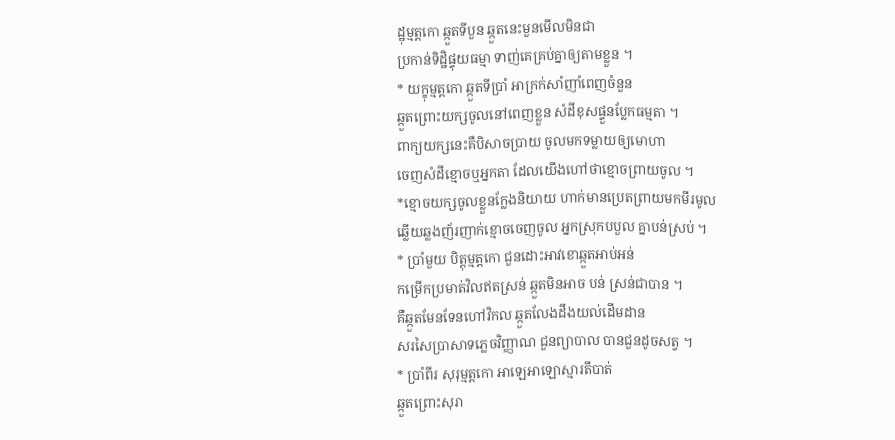ដ្ឋុម្មត្តកោ ឆ្កួតទីបួន ឆ្កួតនេះមួនមើលមិនជា
ប្រកាន់ទិដ្ឋិផ្ទុយធម្មា ទាញ់គេគ្រប់គ្នាឲ្យតាមខ្លួន ។
* យក្ខុម្មត្តកោ ឆ្កួតទីប្រាំ អាក្រក់សាំញាំពេញចំនួន
ឆ្កួតព្រោះយក្សចូលនៅពេញខ្លួន សំដីខុសផ្ទួនប្លែកធម្មតា ។
ពាក្យយក្សនេះគឺបិសាចប្រាយ ចូលមកទម្លាយឲ្យមោហា
ចេញសំដីខ្មោចឬអ្នកតា ដែលយើងហៅថាខ្មោចព្រាយចូល ។
*ខ្មោចយក្សចូលខ្លួនក្លែងនិយាយ ហាក់មានប្រេតព្រាយមកមីរមូល
ឆ្លើយឆ្លងញ័រញាក់ខ្មោចចេញចូល អ្នកស្រុកបបួល គ្នាបន់ស្រប់ ។
* ប្រាំមួយ បិត្តុម្មត្តកោ ជួនដោះអាវខោឆ្កួតអាប់អន់
កម្រើកប្រមាត់វិលឥតស្រន់ ឆ្កួតមិនអាច បន់ ស្រន់ជាបាន ។
គឺឆ្កួតមែនទែនហៅវិកល ឆ្កួតលែងដឹងយល់ដើមដាន
សរសៃប្រាសាទភ្លេចវិញ្ញាណ ជួនព្យាបាល បានជួនដូចសត្វ ។
* ប្រាំពីរ សុរុម្មត្តកោ អាឡេអាឡោស្មារតីបាត់
ឆ្កួតព្រោះសុរា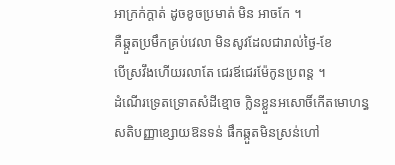អាក្រក់ក្តាត់ ដូចខូចប្រមាត់ មិន អាចកែ ។
គឺឆ្កួតប្រមឹកគ្រប់វេលា មិនសូវដែលជារាល់ថ្ងៃ-ខែ
បើស្រវឹងហើយរលាតែ ជេរឪជេរម៉ែកូនប្រពន្ត ។
ដំណើរទ្រេតទ្រោតសំដីខ្មោច ក្លិនខ្លួនអសោចិ៍កើតមោហន្ធ
សតិបញ្ញាខ្សោយឱនទន់ ផឹកឆ្កួតមិនស្រន់ហៅ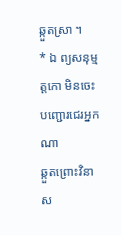ឆ្កួតស្រា ។
* ឯ ព្យសនុម្មត្តកោ មិនចេះបញ្ជោរជេរអ្នកណា
ឆ្កួតព្រោះវិនាស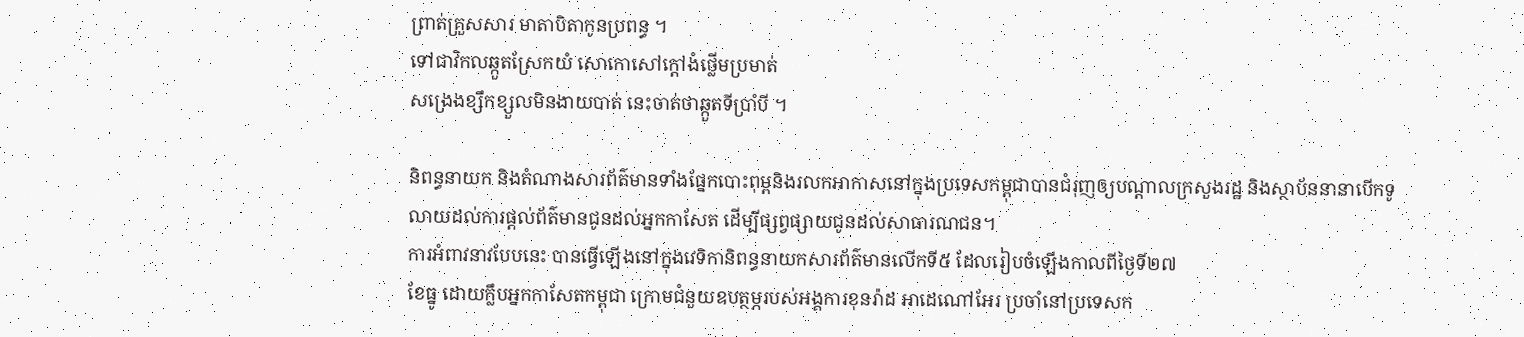ព្រាត់គ្រួសសារ មាតាបិតាកូនប្រពន្ធ ។
ទៅជាវិកលឆ្កួតស្រែកយំ សោកោសៅក្ដៅងំថ្លើមប្រមាត់
សង្រេងខ្សឹកខ្សួលមិនងាយបាត់ នេះចាត់ថាឆ្កួតទីប្រាំបី ។

និពន្ធនាយក និងតំណាងសារព័ត៌មានទាំងផ្នែកបោះពុម្ពនិងរលកអាកាសនៅក្នុងប្រទេសកម្ពុជាបានជំរុញឲ្យបណ្ដាលក្រសួងរដ្ឋ និងស្ថាប័ននានាបើកទូលាយដល់ការផ្ដល់ព័ត៌មានជូនដល់អ្នកកាសែត ដើម្បីផ្សព្វផ្សាយជូនដល់សាធារណជន។
ការអំពាវនាវបែបនេះ បានធ្វើឡើងនៅក្នុងវេទិកានិពន្ធនាយកសារព័ត៌មានលើកទី៥ ដែលរៀបចំឡើងកាលពីថ្ងៃទី២៧
ខែធ្នូ ដោយក្លឹបអ្នកកាសែតកម្ពុជា ក្រោមជំនួយឧបត្ថម្ភរបស់អង្គការខុនរ៉ាដ អាដេណៅអែរ ប្រចាំនៅប្រទេសក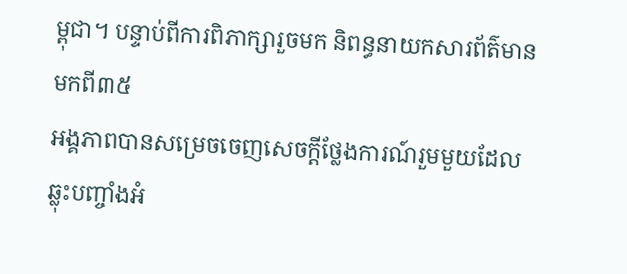ម្ពុជា។ បន្ទាប់ពីការពិភាក្សារួចមក និពន្ធនាយកសារព័ត៌មានមកពី៣៥
អង្គភាពបានសម្រេចចេញសេចក្ដីថ្លែងការណ៍រួមមួយដែលឆ្លុះបញ្ចាំងអំ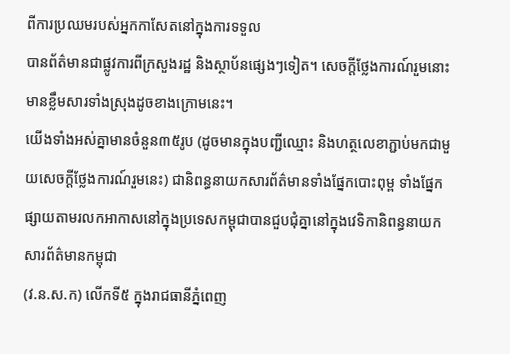ពីការប្រឈមរបស់អ្នកកាសែតនៅក្នុងការទទួល
បានព័ត៌មានជាផ្លូវការពីក្រសួងរដ្ឋ និងស្ថាប័នផ្សេងៗទៀត។ សេចក្ដីថ្លែងការណ៍រួមនោះមានខ្លឹមសារទាំងស្រុងដូចខាងក្រោមនេះ។
យើងទាំងអស់គ្នាមានចំនួន៣៥រូប (ដូចមានក្នុងបញ្ជីឈ្មោះ និងហត្ថលេខាភ្ជាប់មកជាមួយសេចក្ដីថ្លែងការណ៍រួមនេះ) ជានិពន្ធនាយកសារព័ត៌មានទាំងផ្នែកបោះពុម្ព ទាំងផ្នែកផ្សាយតាមរលកអាកាសនៅក្នុងប្រទេសកម្ពុជាបានជួបជុំគ្នានៅក្នុងវេទិកានិពន្ធនាយកសារព័ត៌មានកម្ពុជា
(វ.ន.ស.ក) លើកទី៥ ក្នុងរាជធានីភ្នំពេញ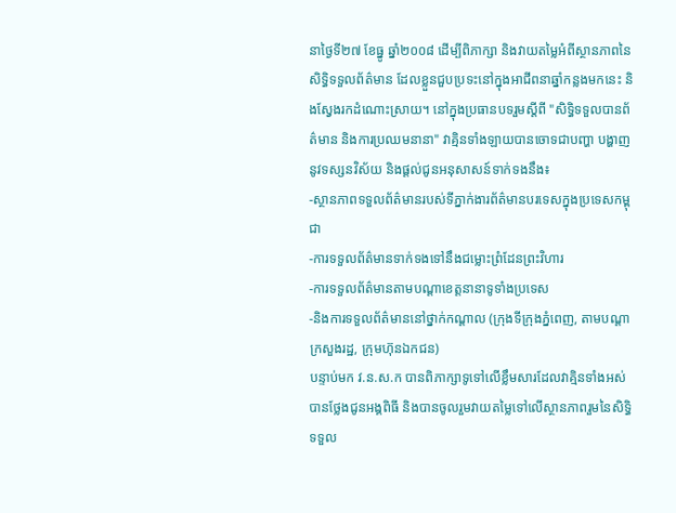នាថ្ងៃទី២៧ ខែធ្នូ ឆ្នាំ២០០៨ ដើម្បីពិភាក្សា និងវាយតម្លៃអំពីស្ថានភាពនៃសិទ្ធិទទួលព័ត៌មាន ដែលខ្លួនជួបប្រទះនៅក្នុងអាជីពនាឆ្នាំកន្លងមកនេះ និងស្វែងរកដំណោះស្រាយ។ នៅក្នុងប្រធានបទរួមស្ដីពី "សិទ្ធិទទួលបានព័ត៌មាន និងការប្រឈមនានា" វាគ្មិនទាំងឡាយបានចោទជាបញ្ហា បង្ហាញនូវទស្សនវិស័យ និងផ្ដល់ជូនអនុសាសន៍ទាក់ទងនឹង៖
-ស្ថានភាពទទួលព័ត៌មានរបស់ទីភ្នាក់ងារព័ត៌មានបរទេសក្នុងប្រទេសកម្ពុជា
-ការទទួលព័ត៌មានទាក់ទងទៅនឹងជម្លោះព្រំដែនព្រះវិហារ
-ការទទួលព័ត៌មានតាមបណ្ដាខេត្តនានាទូទាំងប្រទេស
-និងការទទួលព័ត៌មាននៅថ្នាក់កណ្ដាល (ក្រុងទីក្រុងភ្នំពេញ, តាមបណ្ដាក្រសួងរដ្ឋ, ក្រុមហ៊ុនឯកជន)
បន្ទាប់មក វ.ន.ស.ក បានពិភាក្សាទូទៅលើខ្លឹមសារដែលវាគ្មិនទាំងអស់បានថ្លែងជូនអង្គពិធី និងបានចូលរួមវាយតម្លៃទៅលើស្ថានភាពរួមនៃសិទ្ធិទទួល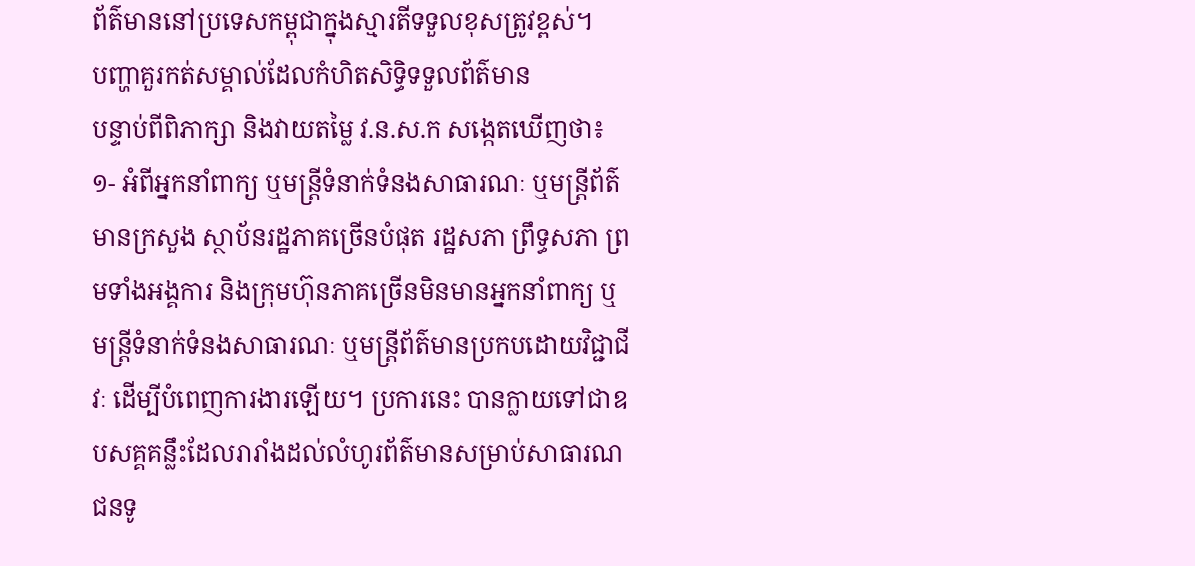ព័ត៌មាននៅប្រទេសកម្ពុជាក្នុងស្មារតីទទួលខុសត្រូវខ្ពស់។
បញ្ហាគួរកត់សម្គាល់ដែលកំហិតសិទ្ធិទទួលព័ត៌មាន
បន្ទាប់ពីពិភាក្សា និងវាយតម្លៃ វ.ន.ស.ក សង្កេតឃើញថា៖
១- អំពីអ្នកនាំពាក្យ ឬមន្ត្រីទំនាក់ទំនងសាធារណៈ ឬមន្ត្រីព័ត៌មានក្រសួង ស្ថាប័នរដ្ឋភាគច្រើនបំផុត រដ្ឋសភា ព្រឹទ្ធសភា ព្រមទាំងអង្គការ និងក្រុមហ៊ុនភាគច្រើនមិនមានអ្នកនាំពាក្យ ឬមន្ត្រីទំនាក់ទំនងសាធារណៈ ឬមន្ត្រីព័ត៌មានប្រកបដោយវិជ្ជាជីវៈ ដើម្បីបំពេញការងារឡើយ។ ប្រការនេះ បានក្លាយទៅជាឧបសគ្គគន្លឹះដែលរារាំងដល់លំហូរព័ត៌មានសម្រាប់សាធារណជនទូ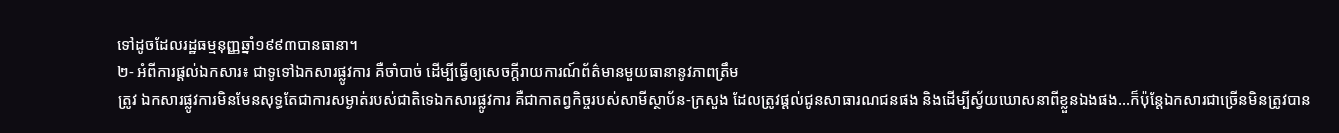ទៅដូចដែលរដ្ឋធម្មនុញ្ញឆ្នាំ១៩៩៣បានធានា។
២- អំពីការផ្ដល់ឯកសារ៖ ជាទូទៅឯកសារផ្លូវការ គឺចាំបាច់ ដើម្បីធ្វើឲ្យសេចក្ដីរាយការណ៍ព័ត៌មានមួយធានានូវភាពត្រឹម
ត្រូវ ឯកសារផ្លូវការមិនមែនសុទ្ធតែជាការសម្ងាត់របស់ជាតិទេឯកសារផ្លូវការ គឺជាកាតព្វកិច្ចរបស់សាមីស្ថាប័ន-ក្រសួង ដែលត្រូវផ្ដល់ជូនសាធារណជនផង និងដើម្បីស្វ័យឃោសនាពីខ្លួនឯងផង...ក៏ប៉ុន្តែឯកសារជាច្រើនមិនត្រូវបាន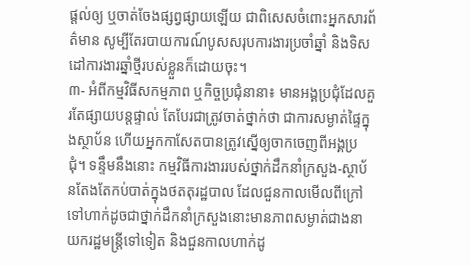ផ្ដល់ឲ្យ ឬចាត់ចែងផ្សព្វផ្សាយឡើយ ជាពិសេសចំពោះអ្នកសារព័ត៌មាន សូម្បីតែរបាយការណ៍បូសសរុបការងារប្រចាំឆ្នាំ និងទិសដៅការងារឆ្នាំថ្មីរបស់ខ្លួនក៏ដោយចុះ។
៣- អំពីកម្មវិធីសកម្មភាព ឬកិច្ចប្រជុំនានា៖ មានអង្គប្រជុំដែលគួរតែផ្សាយបន្តផ្ទាល់ តែបែរជាត្រូវចាត់ថ្នាក់ថា ជាការសម្ងាត់ផ្ទៃក្នុងស្ថាប័ន ហើយអ្នកកាសែតបានត្រូវស្នើឲ្យចាកចេញពីអង្គប្រជុំ។ ទន្ទឹមនឹងនោះ កម្មវិធីការងាររបស់ថ្នាក់ដឹកនាំក្រសួង-ស្ថាប័នតែងតែកប់បាត់ក្នុងថតតុរដ្ឋបាល ដែលជួនកាលមើលពីក្រៅទៅហាក់ដូចជាថ្នាក់ដឹកនាំក្រសួងនោះមានភាពសម្ងាត់ជាងនាយករដ្ឋមន្ត្រីទៅទៀត និងជួនកាលហាក់ដូ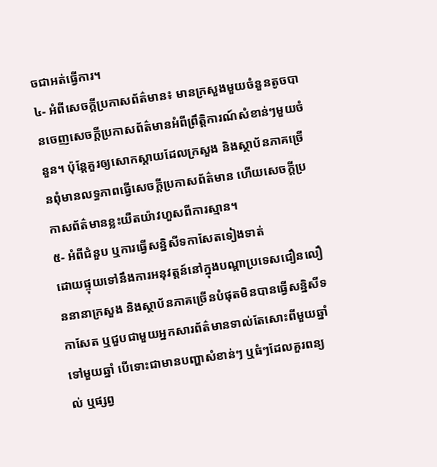ចជាអត់ធ្វើការ។
៤- អំពីសេចក្ដីប្រកាសព័ត៌មាន៖ មានក្រសួងមួយចំនួនតូចបានចេញសេចក្ដីប្រកាសព័ត៌មានអំពីព្រឹត្តិការណ៍សំខាន់ៗមួយចំនួន។ ប៉ុន្តែគួរឲ្យសោកស្ដាយដែលក្រសួង និងស្ថាប័នភាគច្រើនពុំមានលទ្ធភាពធ្វើសេចក្ដីប្រកាសព័ត៌មាន ហើយសេចក្ដីប្រកាសព័ត៌មានខ្លះយឺតយ៉ាវហួសពីការស្មាន។
៥- អំពីជំនួប ឬការធ្វើសន្និសីទកាសែតទៀងទាត់
ដោយផ្ទុយទៅនឹងការអនុវត្តន៍នៅក្នុងបណ្ដាប្រទេសជឿនលឿននានាក្រសួង និងស្ថាប័នភាគច្រើនបំផុតមិនបានធ្វើសន្និសីទកាសែត ឬជួបជាមួយអ្នកសារព័ត៌មានទាល់តែសោះពីមួយឆ្នាំទៅមួយឆ្នាំ បើទោះជាមានបញ្ហាសំខាន់ៗ ឬធំៗដែលគួរពន្យល់ ឬផ្សព្វ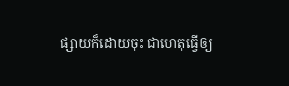ផ្សាយក៏ដោយចុះ ជាហេតុធ្វើឲ្យ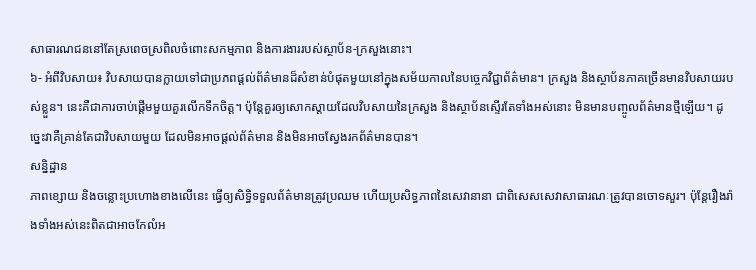សាធារណជននៅតែស្រពេចស្រពិលចំពោះសកម្មភាព និងការងាររបស់ស្ថាប័ន-ក្រសួងនោះ។
៦- អំពីវិបសាយ៖ វិបសាយបានក្លាយទៅជាប្រភពផ្ដល់ព័ត៌មានដ៏សំខាន់បំផុតមួយនៅក្នុងសម័យកាលនៃបច្ចេកវិជ្ជាព័ត៌មាន។ ក្រសួង និងស្ថាប័នភាគច្រើនមានវិបសាយរបស់ខ្លួន។ នេះគឺជាការចាប់ផ្ដើមមួយគួរលើកទឹកចិត្ត។ ប៉ុន្តែគួរឲ្យសោកស្ដាយដែលវិបសាយនៃក្រសួង និងស្ថាប័នស្ទើរតែទាំងអស់នោះ មិនមានបញ្ចូលព័ត៌មានថ្មីឡើយ។ ដូច្នេះវាគឺគ្រាន់តែជាវិបសាយមួយ ដែលមិនអាចផ្ដល់ព័ត៌មាន និងមិនអាចស្វែងរកព័ត៌មានបាន។
សន្និដ្ឋាន
ភាពខ្សោយ និងចន្លោះប្រហោងខាងលើនេះ ធ្វើឲ្យសិទ្ធិទទួលព័ត៌មានត្រូវប្រឈម ហើយប្រសិទ្ធភាពនៃសេវានានា ជាពិសេសសេវាសាធារណៈត្រូវបានចោទសួរ។ ប៉ុន្តែរឿងរ៉ាងទាំងអស់នេះពិតជាអាចកែលំអ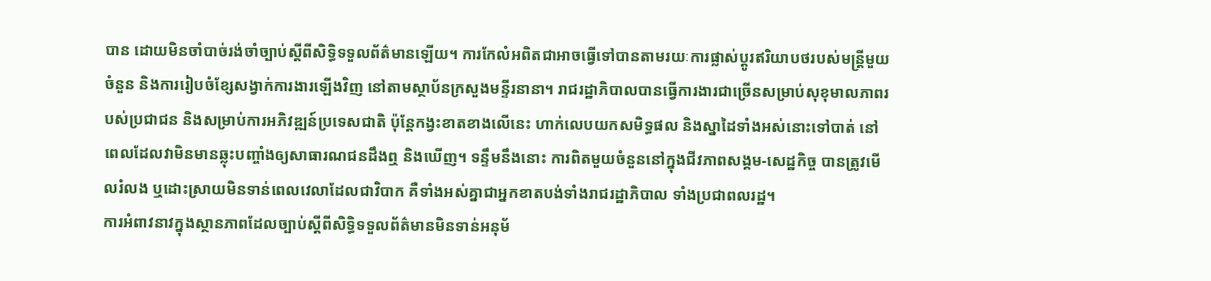បាន ដោយមិនចាំបាច់រង់ចាំច្បាប់ស្ដីពីសិទ្ធិទទួលព័ត៌មានឡើយ។ ការកែលំអពិតជាអាចធ្វើទៅបានតាមរយៈការផ្លាស់ប្ដូរឥរិយាបថរបស់មន្ត្រីមួយចំនួន និងការរៀបចំខ្សែសង្វាក់ការងារឡើងវិញ នៅតាមស្ថាប័នក្រសួងមន្ទីរនានា។ រាជរដ្ឋាភិបាលបានធ្វើការងារជាច្រើនសម្រាប់សុខុមាលភាពរបស់ប្រជាជន និងសម្រាប់ការអភិវឌ្ឍន៍ប្រទេសជាតិ ប៉ុន្តែកង្វះខាតខាងលើនេះ ហាក់លេបយកសមិទ្ធផល និងស្នាដៃទាំងអស់នោះទៅបាត់ នៅពេលដែលវាមិនមានឆ្លុះបញ្ចាំងឲ្យសាធារណជនដឹងឮ និងឃើញ។ ទន្ទឹមនឹងនោះ ការពិតមួយចំនួននៅក្នុងជីវភាពសង្គម-សេដ្ឋកិច្ច បានត្រូវមើលរំលង ឬដោះស្រាយមិនទាន់ពេលវេលាដែលជាវិបាក គឺទាំងអស់គ្នាជាអ្នកខាតបង់ទាំងរាជរដ្ឋាភិបាល ទាំងប្រជាពលរដ្ឋ។
ការអំពាវនាវក្នុងស្ថានភាពដែលច្បាប់ស្ដីពីសិទ្ធិទទួលព័ត៌មានមិនទាន់អនុម័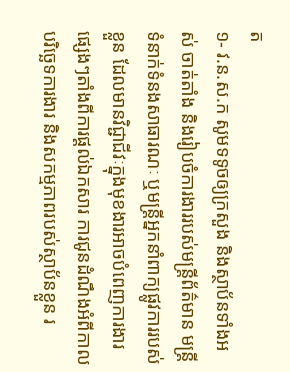ត
១- វ.ន.ស.ក សូមទទូចឲ្យក្រសួង និងស្ថាប័នទាំងអស់ ចាត់តាំង និងរៀបចំការងាររបស់មន្ត្រីព័ត៌មាន មន្ត្រីទំនាក់ទំនងសាធារណៈ ឬមន្ត្រីអ្នកនាំពាក្យផ្លូវការរបស់ខ្លួន ដែលមានវិជ្ជាជីវៈក្នុងមុខងារអាចបំពេញការងារផ្សេងៗតាំងពីការផ្ដល់ឯកសារ ការជូនដំណឹងអំពីកាលបរិច្ឆេទការងារ និងសកម្មភាពរបស់ស្ថាប័នខ្លួន រ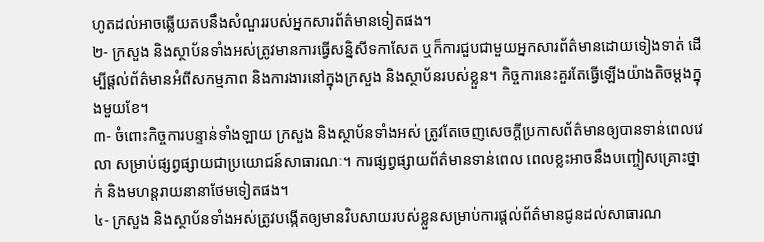ហូតដល់អាចឆ្លើយតបនឹងសំណួររបស់អ្នកសារព័ត៌មានទៀតផង។
២- ក្រសួង និងស្ថាប័នទាំងអស់ត្រូវមានការធ្វើសន្និសីទកាសែត ឬក៏ការជួបជាមួយអ្នកសារព័ត៌មានដោយទៀងទាត់ ដើម្បីផ្ដល់ព័ត៌មានអំពីសកម្មភាព និងការងារនៅក្នុងក្រសួង និងស្ថាប័នរបស់ខ្លួន។ កិច្ចការនេះគួរតែធ្វើឡើងយ៉ាងតិចម្ដងក្នុងមួយខែ។
៣- ចំពោះកិច្ចការបន្ទាន់ទាំងឡាយ ក្រសួង និងស្ថាប័នទាំងអស់ ត្រូវតែចេញសេចក្ដីប្រកាសព័ត៌មានឲ្យបានទាន់ពេលវេលា សម្រាប់ផ្សព្វផ្សាយជាប្រយោជន៍សាធារណៈ។ ការផ្សព្វផ្សាយព័ត៌មានទាន់ពេល ពេលខ្លះអាចនឹងបញ្ចៀសគ្រោះថ្នាក់ និងមហន្តរាយនានាថែមទៀតផង។
៤- ក្រសួង និងស្ថាប័នទាំងអស់ត្រូវបង្កើតឲ្យមានវិបសាយរបស់ខ្លួនសម្រាប់ការផ្ដល់ព័ត៌មានជូនដល់សាធារណ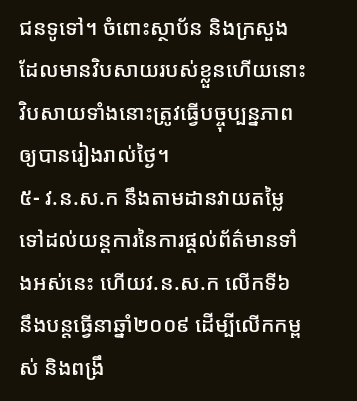ជនទូទៅ។ ចំពោះស្ថាប័ន និងក្រសួង ដែលមានវិបសាយរបស់ខ្លួនហើយនោះ វិបសាយទាំងនោះត្រូវធ្វើបច្ចុប្បន្នភាពឲ្យបានរៀងរាល់ថ្ងៃ។
៥- វ.ន.ស.ក នឹងតាមដានវាយតម្លៃទៅដល់យន្តការនៃការផ្ដល់ព័ត៌មានទាំងអស់នេះ ហើយវ.ន.ស.ក លើកទី៦ នឹងបន្តធ្វើនាឆ្នាំ២០០៩ ដើម្បីលើកកម្ពស់ និងពង្រឹ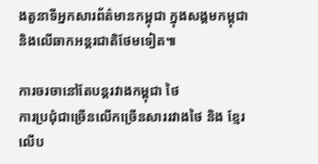ងតួនាទីអ្នកសារព័ត៌មានកម្ពុជា ក្នុងសង្គមកម្ពុជា និងលើឆាកអន្តរជាតិថែមទៀត៕

ការចរចានៅតែបន្ដរវាងកម្ពុជា ថៃ
ការប្រជុំជាច្រើនលើកច្រើនសាររវាងថៃ និង ខ្មែរ លើប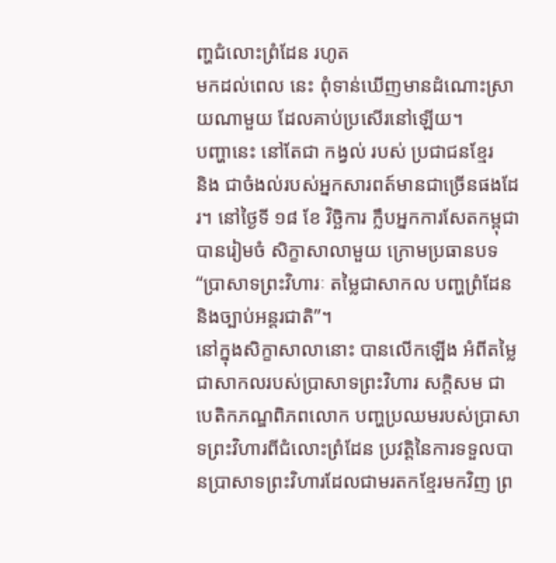ញ្ហជំលោះព្រំដែន រហូត
មកដល់ពេល នេះ ពុំទាន់ឃើញមានដំណោះស្រាយណាមួយ ដែលគាប់ប្រសើរនៅឡើយ។
បញ្ហានេះ នៅតែជា កង្វល់ របស់ ប្រជាជនខ្មែរ
និង ជាចំងល់របស់អ្នកសារពត៍មានជាច្រើនផងដែរ។ នៅថ្ងៃទី ១៨ ខែ វិច្ឆិការ ក្លឹបអ្នកការសែតកម្ពុជាបានរៀមចំ សិក្ខាសាលាមួយ ក្រោមប្រធានបទ “ប្រាសាទព្រះវិហារៈ តម្លៃជាសាកល បញ្ហព្រំដែន និងច្បាប់អន្ដរជាតិ”។
នៅក្នុងសិក្ខាសាលានោះ បានលើកឡើង អំពីតម្លៃជាសាកលរបស់ប្រាសាទព្រះវិហារ សក្ដិសម ជា បេតិកភណ្ឌពិភពលោក បញ្ហប្រឈមរបស់ប្រាសាទព្រះវិហារពីជំលោះព្រំដែន ប្រវត្ដិនៃការទទួលបានប្រាសាទព្រះវិហារដែលជាមរតកខ្មែរមកវិញ ព្រ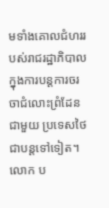មទាំងគោលជំហររបស់រាជរដ្ឋាភិបាលក្នុងការបន្ដការចរចាជំលោះព្រំដែនជាមួយ ប្រទេសថៃជាបន្ដទៅទៀត។
លោក ប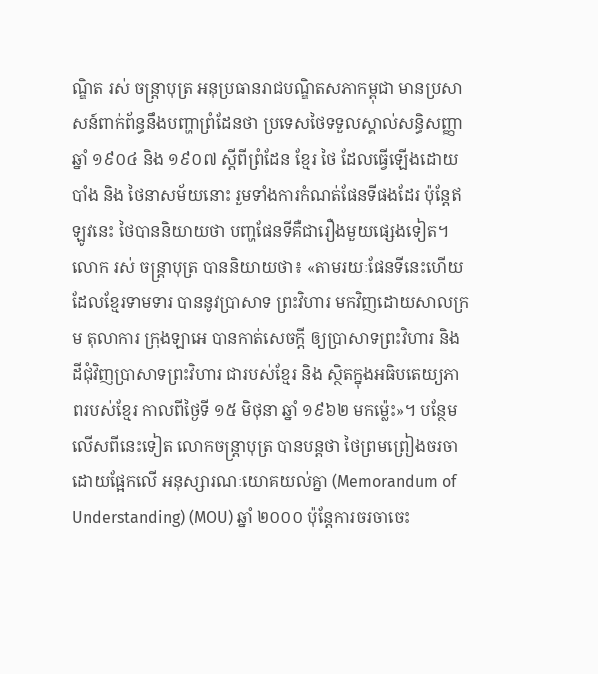ណ្ឌិត រស់ ចន្ដ្រាបុត្រ អនុប្រធានរាជបណ្ឌិតសភាកម្ពុជា មានប្រសាសន៍ពាក់ព័ន្ធនឹងបញ្ហាព្រំដែនថា ប្រទេសថៃទទួលស្គាល់សន្ធិសញ្ញាឆ្នាំ ១៩០៤ និង ១៩០៧ ស្ដីពីព្រំដែន ខ្មែរ ថៃ ដែលធ្វើឡើងដោយបាំង និង ថៃនាសម័យនោះ រួមទាំងការកំណត់ផែនទីផងដែរ ប៉ុន្ដែឥឡូវនេះ ថៃបាននិយាយថា បញ្ហផែនទីគឺជារឿងមួយផ្សេងទៀត។
លោក រស់ ចន្ដ្រាបុត្រ បាននិយាយថា៖ «តាមរយៈផែនទីនេះហើយ ដែលខ្មែរទាមទារ បាននូវប្រាសាទ ព្រះវិហារ មកវិញដោយសាលក្រម តុលាការ ក្រុងឡាអេ បានកាត់សេចក្ដី ឲ្យប្រាសាទព្រះវិហារ និង ដីជុំវិញប្រាសាទព្រះវិហារ ជារបស់ខ្មែរ និង ស្ថិតក្នុងអធិបតេយ្យភាពរបស់ខ្មែរ កាលពីថ្ងៃទី ១៥ មិថុនា ឆ្នាំ ១៩៦២ មកម្ល៉េះ»។ បន្ថែមលើសពីនេះទៀត លោកចន្ដ្រាបុត្រ បានបន្តថា ថៃព្រមព្រៀងចរចា ដោយផ្អែកលើ អនុស្សារណៈយោគយល់គ្នា (Memorandum of Understanding) (MOU) ឆ្នាំ ២០០០ ប៉ុន្ដែការចរចាចេះ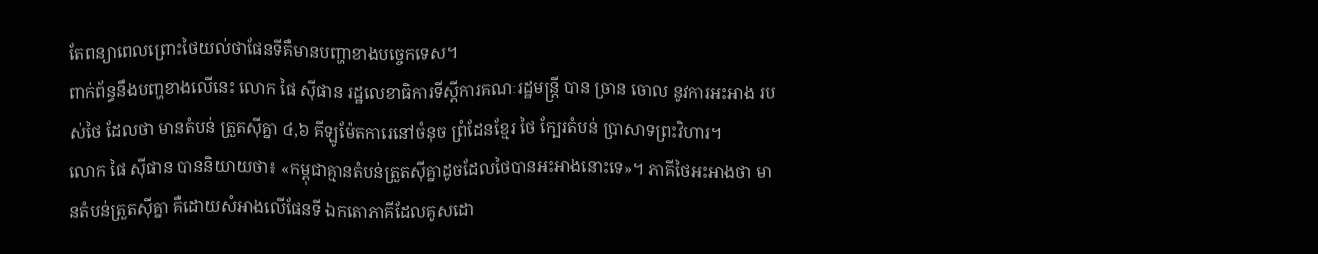តែពន្យាពេលព្រោះថៃយល់ថាផែនទីគឺមានបញ្ហាខាងបច្ចេកទេស។
ពាក់ព័ន្ធនឹងបញ្ហខាងលើនេះ លោក ផៃ ស៊ីផាន រដ្ឋលេខាធិការទីស្ដីការគណៈរដ្ឋមន្ដ្រី បាន ច្រាន ចោល នូវការអះអាង របស់ថៃ ដែលថា មានតំបន់ ត្រួតស៊ីគ្នា ៤,៦ គីឡូម៉ែតការេនៅចំនុច ព្រំដែនខ្មែរ ថៃ ក្បែរតំបន់ ប្រាសាទព្រះវិហារ។
លោក ផៃ ស៊ីផាន បាននិយាយថា៖ «កម្ពុជាគ្មានតំបន់ត្រួតស៊ីគ្នាដូចដែលថៃបានអះអាងនោះទេ»។ ភាគីថៃអះអាងថា មានតំបន់ត្រួតស៊ីគ្នា គឺដោយសំអាងលើផែនទី ឯកតោភាគីដែលគូសដោ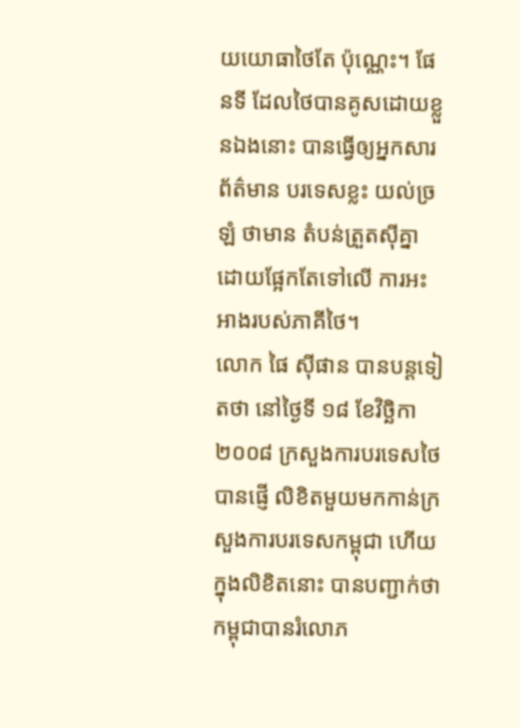យយោធាថៃតែ ប៉ុណ្ណេះ។ ផែនទី ដែលថៃបានគូសដោយខ្លួនឯងនោះ បានធ្វើឲ្យអ្នកសារព័ត៌មាន បរទេសខ្លះ យល់ច្រឡំ ថាមាន តំបន់ត្រួតស៊ីគ្នា ដោយផ្អែកតែទៅលើ ការអះអាងរបស់ភាគីថៃ។
លោក ផៃ ស៊ីផាន បានបន្ដទៀតថា នៅថ្ងៃទី ១៨ ខែវិច្ឆិកា ២០០៨ ក្រសួងការបរទេសថៃបានផ្ញើ លិខិតមួយមកកាន់ក្រសួងការបរទេសកម្ពុជា ហើយក្នុងលិខិតនោះ បានបញ្ជាក់ថាកម្ពុជាបានរំលោភ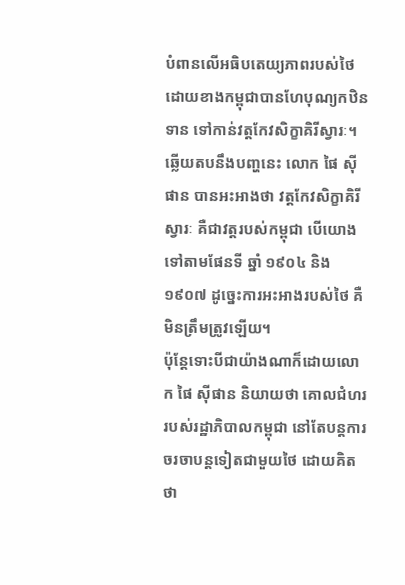បំពានលើអធិបតេយ្យភាពរបស់ថៃ ដោយខាងកម្ពុជាបានហែបុណ្យកឋិនទាន ទៅកាន់វត្ដកែវសិក្ខាគិរីស្វារៈ។
ឆ្លើយតបនឹងបញ្ហនេះ លោក ផៃ ស៊ីផាន បានអះអាងថា វត្ដកែវសិក្ខាគិរីស្វារៈ គឺជាវត្ដរបស់កម្ពុជា បើយោង ទៅតាមផែនទី ឆ្នាំ ១៩០៤ និង ១៩០៧ ដូច្នេះការអះអាងរបស់ថៃ គឺមិនត្រឹមត្រូវឡើយ។
ប៉ុន្ដែទោះបីជាយ៉ាងណាក៏ដោយលោក ផៃ ស៊ីផាន និយាយថា គោលជំហររបស់រដ្ឋាភិបាលកម្ពុជា នៅតែបន្ដការចរចាបន្ដទៀតជាមួយថៃ ដោយគិតថា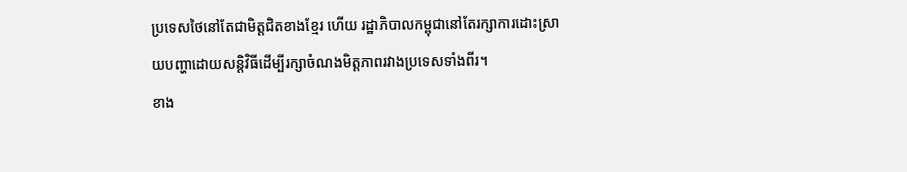ប្រទេសថៃនៅតែជាមិត្ដជិតខាងខ្មែរ ហើយ រដ្ឋាភិបាលកម្ពុជានៅតែរក្សាការដោះស្រាយបញ្ហាដោយសន្ដិវិធីដើម្បីរក្សាចំណងមិត្ដភាពរវាងប្រទេសទាំងពីរ។
ខាង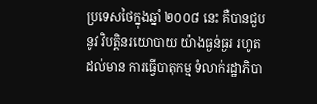ប្រទេសថៃក្នុងឆ្នាំ ២០០៨ នេះ គឺបានជួបនូវ វិបត្ដិនរយោបាយ យ៉ាងធ្ងន់ធ្ងរ រហូតដល់មាន ការធ្វើបាតុកម្ម ទំលាក់រដ្ឋាភិបា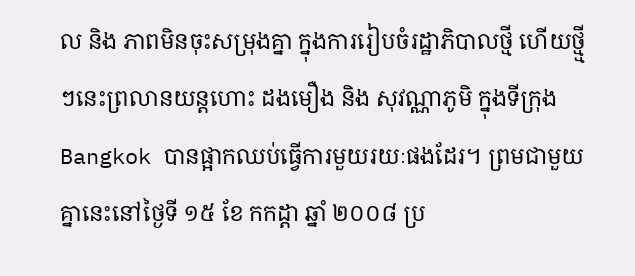ល និង ភាពមិនចុះសម្រុងគ្នា ក្នុងការរៀបចំរដ្ឋាភិបាលថ្មី ហើយថ្មី្មៗនេះព្រលានយន្ដហោះ ដងមឿង និង សុវណ្ណាភូមិ ក្នុងទីក្រុង Bangkok បានផ្អាកឈប់ធ្វើការមួយរយៈផងដែរ។ ព្រមជាមួយគ្នានេះនៅថ្ងៃទី ១៥ ខែ កកដ្ដា ឆ្នាំ ២០០៨ ប្រ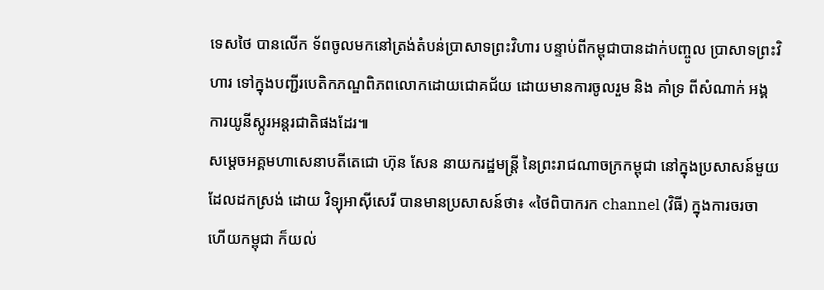ទេសថៃ បានលើក ទ័ពចូលមកនៅត្រង់តំបន់ប្រាសាទព្រះវិហារ បន្ទាប់ពីកម្ពុជាបានដាក់បញ្ចូល ប្រាសាទព្រះវិហារ ទៅក្នុងបញ្ជីរបេតិកភណ្ឌពិភពលោកដោយជោគជ័យ ដោយមានការចូលរួម និង គាំទ្រ ពីសំណាក់ អង្គការយូនីស្កូរអន្ដរជាតិផងដែរ៕
សម្ដេចអគ្គមហាសេនាបតីតេជោ ហ៊ុន សែន នាយករដ្ឋមន្ដ្រី នៃព្រះរាជណាចក្រកម្ពុជា នៅក្នុងប្រសាសន៍មួយ ដែលដកស្រង់ ដោយ វិទ្យុអាស៊ីសេរី បានមានប្រសាសន៍ថា៖ «ថៃពិបាករក channel (វិធី) ក្នុងការចរចា ហើយកម្ពុជា ក៏យល់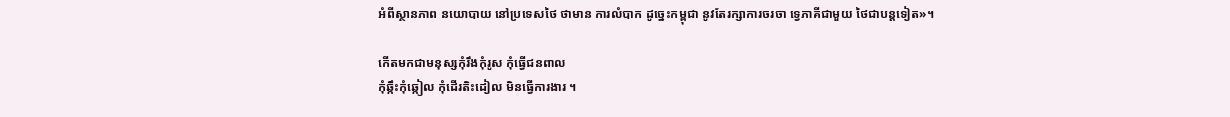អំពីស្ថានភាព នយោបាយ នៅប្រទេសថៃ ថាមាន ការលំបាក ដូច្នេះកម្ពុជា នូវតែរក្សាការចរចា ទ្វេភាគីជាមួយ ថៃជាបន្ដទៀត»។

កើតមកជាមនុស្សកុំរឹងកុំរូស កុំធ្វើជនពាល
កុំឆ្កឹះកុំឆ្កៀល កុំដើរតិះដៀល មិនធ្វើការងារ ។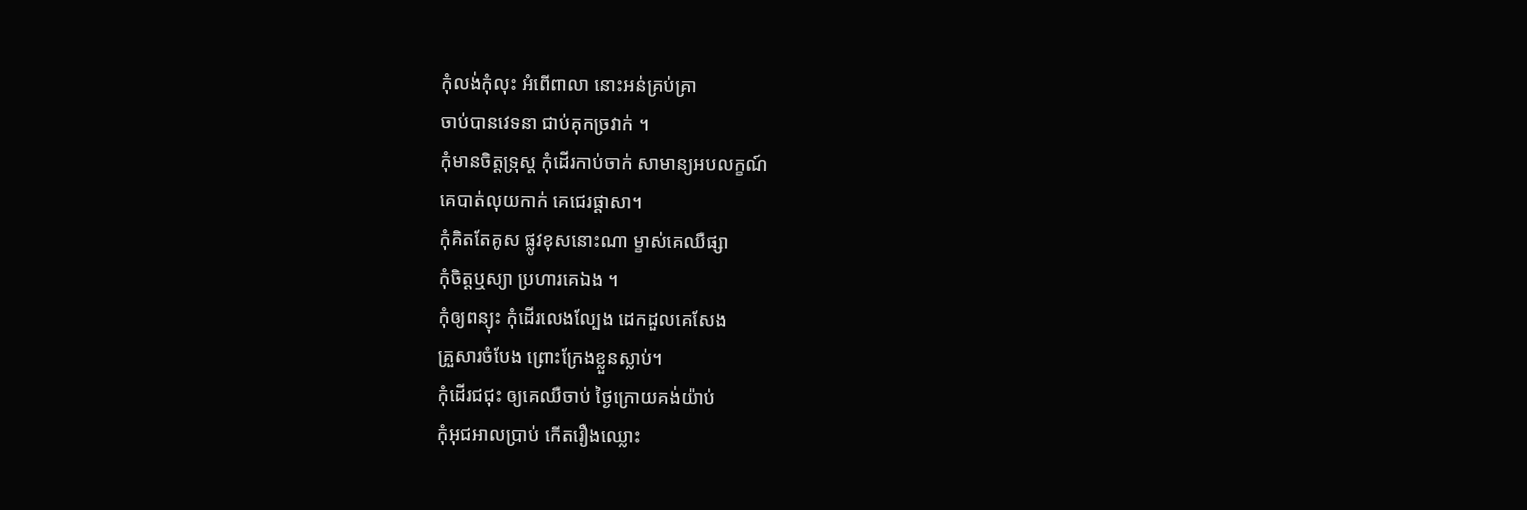កុំលង់កុំលុះ អំពើពាលា នោះអន់គ្រប់គ្រា
ចាប់បានវេទនា ជាប់គុកច្រវាក់ ។
កុំមានចិត្តទ្រុស្ត កុំដើរកាប់ចាក់ សាមាន្យអបលក្ខណ៍
គេបាត់លុយកាក់ គេជេរផ្ដាសា។
កុំគិតតែគូស ផ្លូវខុសនោះណា ម្ខាស់គេឈឺផ្សា
កុំចិត្តឬស្យា ប្រហារគេឯង ។
កុំឲ្យពន្យុះ កុំដើរលេងល្បែង ដេកដួលគេសែង
គ្រួសារចំបែង ព្រោះក្រែងខ្លួនស្លាប់។
កុំដើរជជុះ ឲ្យគេឈឺចាប់ ថ្ងៃក្រោយគង់យ៉ាប់
កុំអុជអាលប្រាប់ កើតរឿងឈ្លោះ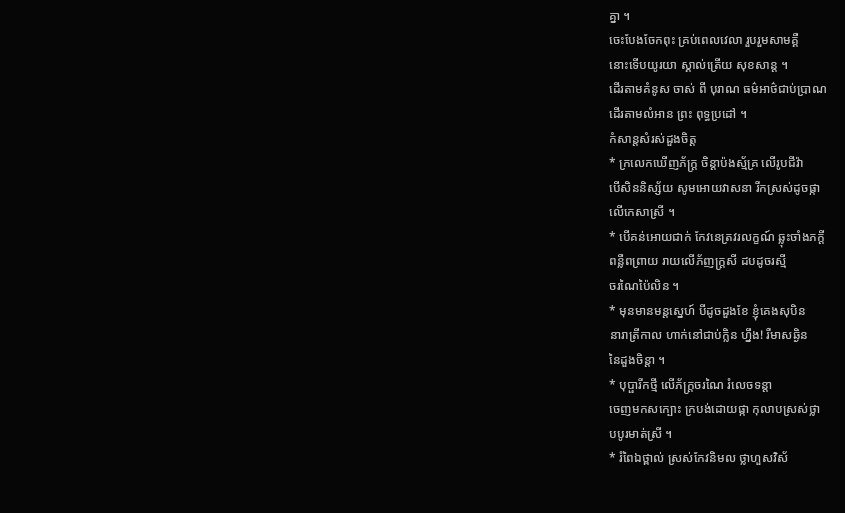គ្នា ។
ចេះបែងចែកពុះ គ្រប់ពេលវេលា រួបរួមសាមគ្គឺ
នោះទើបយូរយា ស្គាល់ត្រើយ សុខសាន្ត ។
ដើរតាមគំនូស ចាស់ ពី បុរាណ ធម៌អាថ៌ជាប់ប្រាណ
ដើរតាមលំអាន ព្រះ ពុទ្ធប្រដៅ ។
កំសាន្តសំរស់ដួងចិត្ត
* ក្រលេកឃើញភ័ក្ត្រ ចិន្ដាប៉ងស្ម័គ្រ លើរូបជីវ៉ា
បើសិននិស្ស័យ សូមអោយវាសនា រីកស្រស់ដូចផ្កា
លើកេសាស្រី ។
* បើគន់អោយជាក់ កែវនេត្រវរលក្ខណ៍ ឆ្លុះចាំងភក្ដី
ពន្លឺពព្រាយ រាយលើភ័ញក្ត្រសី ដបដូចរស្មី
ចរណៃប៉ៃលិន ។
* មុនមានមន្តស្នេហ៍ បីដូចដួងខែ ខ្ញុំគេងសុបិន
នារាត្រីកាល ហាក់នៅជាប់ក្លិន ហ្នឹង! រឺមាសឆ្ងិន
នៃដួងចិន្ដា ។
* បុប្ផារីកថ្មី លើភ័ក្ត្រចរណៃ រំលេចទន្តា
ចេញមកសក្បោះ ក្របង់ដោយផ្កា កុលាបស្រស់ថ្លា
បបូរមាត់ស្រី ។
* រំពៃឯថ្ពាល់ ស្រស់កែវនិមល ថ្លាហួសវិស័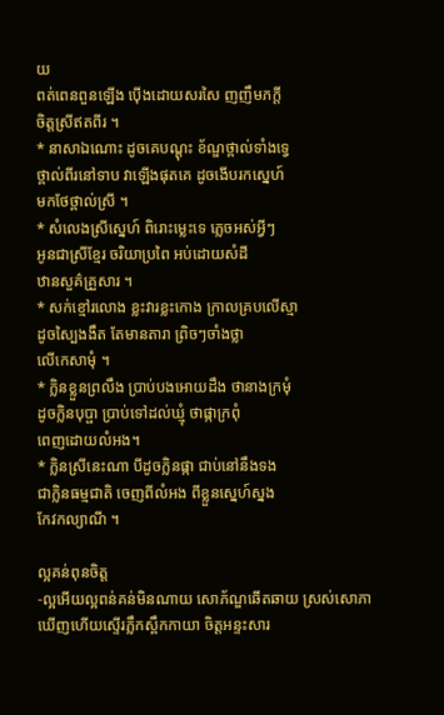យ
ពត់ពេនពួនឡើង ប៉ើងដោយសរសៃ ញញឹមភក្ដី
ចិត្តស្រីឥតពីរ ។
* នាសាឯណោះ ដូចគេបណ្ដុះ ខ័ណ្ឌថ្ពាល់ទាំងទ្វេ
ថ្ពាល់ពីរនៅទាប វាឡើងផុតគេ ដូចងើបរកស្នេហ៍
មកថែថ្ពាល់ស្រី ។
* សំលេងស្រីស្នេហ៍ ពិរោះម្លេះទេ ភ្លេចអស់អ្វីៗ
អូនជាស្រីខ្មែរ ចរិយាប្រពៃ អប់ដោយសំដី
ឋានសួគ៌គ្រួសារ ។
* សក់ខ្មៅរលោង ខ្លះវារខ្លះកោង ក្រាលគ្របលើស្មា
ដូចស្បៃងងឹត តែមានតារា ព្រិចៗចាំងថ្លា
លើកេសាមុំ ។
* ក្លិនខ្លួនព្រលឹង ប្រាប់បងអោយដឹង ថានាងក្រមុំ
ដូចក្លិនបុប្ផា ប្រាប់ទៅដល់ឃ្មុំ ថាផ្កាក្រពុំ
ពេញដោយលំអង។
* ក្លិនស្រីនេះណា បីដូចក្លិនផ្កា ជាប់នៅនឹងទង
ជាក្លិនធម្មជាតិ ចេញពីលំអង ពីខ្លួនស្នេហ៍ស្នង
កែវកល្យាណី ។

ល្អគន់ពុនចិត្ត
-ល្អអើយល្អពន់គន់មិនណាយ សោភ័ណ្ឌឆើតឆាយ ស្រស់សោភា
ឃើញហើយស្ទើរភ្លឹកស្ពឹកកាយា ចិត្តអន្ទះសារ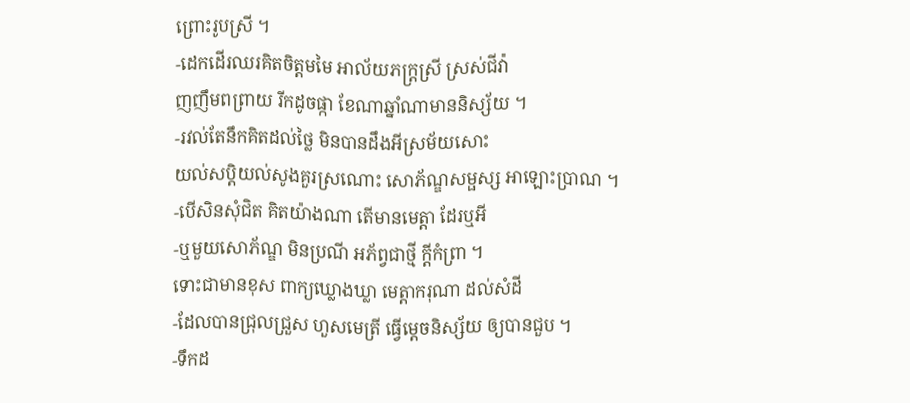ព្រោះរូបស្រី ។
-ដេកដើរឈរគិតចិត្តមមៃ អាល័យភក្ត្រស្រី ស្រស់ជីវ៉ា
ញញឹមពព្រាយ រីកដូចផ្កា ខែណាឆ្នាំណាមាននិស្ស័យ ។
-រវល់តែនឹកគិតដល់ថ្លៃ មិនបានដឹងអីស្រម័យសោះ
យល់សប្តិយល់សូងគួរស្រណោះ សោភ័ណ្ឌសម្ផស្ស អាឡោះប្រាណ ។
-បើសិនសុំជិត គិតយ៉ាងណា តើមានមេត្តា ដែរឬអី
-ឬមួយសោភ័ណ្ឌ មិនប្រណី អភ័ព្វជាថ្មី ក្ដីកំព្រា ។
ទោះជាមានខុស ពាក្យឃ្លោងឃ្លា មេត្តាករុណា ដល់សំដី
-ដែលបានជ្រុលជ្រួស ហួសមេត្រី ធ្វើម្ដេចនិស្ស័យ ឲ្យបានជួប ។
-ទឹកដ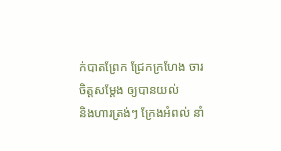ក់បាតព្រែក ជ្រែកក្រហែង ចារចិត្តសម្ដែង ឲ្យបានយល់
និងហារត្រង់ៗ ក្រែងអំពល់ នាំ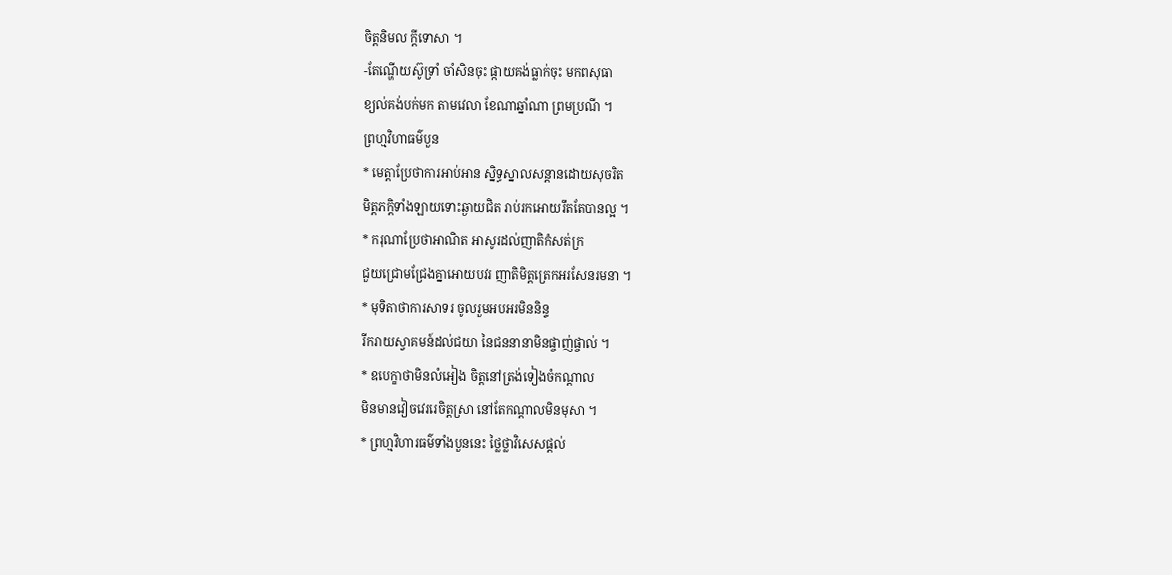ចិត្តនិមល ក្ដីទោសា ។
-តែណ្ហើយស៊ូទ្រាំ ចាំសិនចុះ ផ្កាយគង់ធ្លាក់ចុះ មកពសុធា
ខ្យល់គង់បក់មក តាមវេលា ខែណាឆ្នាំណា ព្រមប្រណី ។
ព្រហ្មវិហាធម៌បួន
* មេត្តាប្រែថាការអាប់អាន ស្និទ្ធស្នាលសន្ដានដោយសុចរិត
មិត្តភក្ដិទាំងឡាយទោះឆ្ងាយជិត រាប់រកអោយរឹតតែបានល្អ ។
* ករុណាប្រែថាអាណិត អាសូរដល់ញាតិកំសត់ក្រ
ជួយជ្រោមជ្រែងគ្នាអោយបវរ ញាតិមិត្តត្រេកអរសែនរមនា ។
* មុទិតាថាការសាទរ ចូលរួមអបអរមិននិន្ទ
រីករាយស្វាគមន៍ដល់ជយា នៃជននានាមិនផ្ចាញ់ផ្ចាល់ ។
* ឧបេក្ខាថាមិនលំអៀង ចិត្តនៅត្រង់ទៀងចំកណ្ដាល
មិនមានវៀចវេររេចិត្តស្រា នៅតែកណ្ដាលមិនមុសា ។
* ព្រហ្មវិហារធម៌ទាំងបួននេះ ថ្លៃថ្លាវិសេសផ្ដល់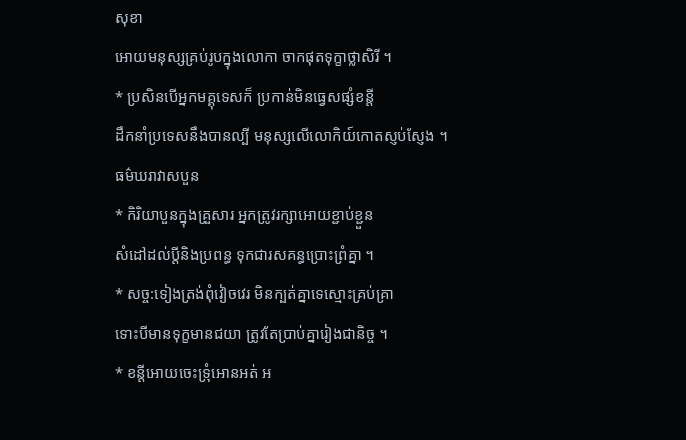សុខា
អោយមនុស្សគ្រប់រូបក្នុងលោកា ចាកផុតទុក្ខាថ្លាសិរី ។
* ប្រសិនបើអ្នកមគ្គុទេសក៏ ប្រកាន់មិនធ្វេសផ្សំខន្តី
ដឹកនាំប្រទេសនឹងបានល្បី មនុស្សលើលោកិយ៍កោតស្ញប់ស្ញែង ។
ធម៌ឃរាវាសបួន
* កិរិយាបួនក្នុងគ្រួសារ អ្នកត្រូវរក្សាអោយខ្ជាប់ខ្ជួន
សំដៅដល់ប្ដីនិងប្រពន្ធ ទុកជារសគន្ធប្រោះព្រំគ្នា ។
* សច្ច:ទៀងត្រង់ពុំវៀចវេរ មិនក្បត់គ្នាទេស្មោះគ្រប់គ្រា
ទោះបីមានទុក្ខមានជយា ត្រូវតែប្រាប់គ្នារៀងជានិច្ច ។
* ខន្តីអោយចេះទ្រុំអោនអត់ អ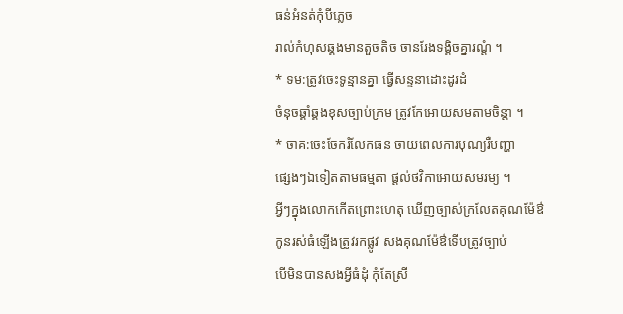ធន់អំនត់កុំបីភ្លេច
រាល់កំហុសឆ្គងមានតួចតិច ចានរែងទង្គិចគ្នារណ្ដំ ។
* ទម:ត្រូវចេះទូន្មានគ្នា ធ្វើសន្ទនាដោះដូរដំ
ចំនុចឆ្គាំឆ្គងខុសច្បាប់ក្រម ត្រូវកែអោយសមតាមចិន្ដា ។
* ចាគ:ចេះចែករំលែកធន ចាយពេលការបុណ្យរឺបញ្ហា
ផ្សេងៗឯទៀតតាមធម្មតា ផ្ដល់ថវិកាអោយសមរម្យ ។
អ្វីៗក្នុងលោកកើតព្រោះហេតុ ឃើញច្បាស់ក្រលែតគុណម៉ែឳ
កូនរស់ធំឡើងត្រូវរកផ្លូវ សងគុណម៉ែឳទើបត្រូវច្បាប់
បើមិនបានសងអ្វីធំដុំ កុំតែស្រី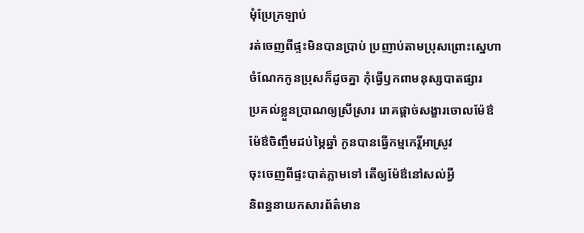មុំប្រែក្រឡាប់
រត់ចេញពីផ្ទះមិនបានប្រាប់ ប្រញាប់តាមប្រុសព្រោះស្នេហា
ចំណែកកូនប្រុសក៏ដូចគ្នា កុំធ្វើឫកពាមនុស្សបាតផ្សារ
ប្រគល់ខ្លួនប្រាណឲ្យស្រីសា្ររ រោគផ្តាច់សង្ខារចោលម៉ែឳ
ម៉ែឳចិញ្ចឹមដប់ម្ភៃឆ្នាំ កូនបានធ្វើកម្មកេរ្តិ៍អាស្រូវ
ចុះចេញពីផ្ទះបាត់ភ្លាមទៅ តើឲ្យម៉ែឳនៅសល់អ្វី
និពន្ធនាយកសារព័ត៌មាន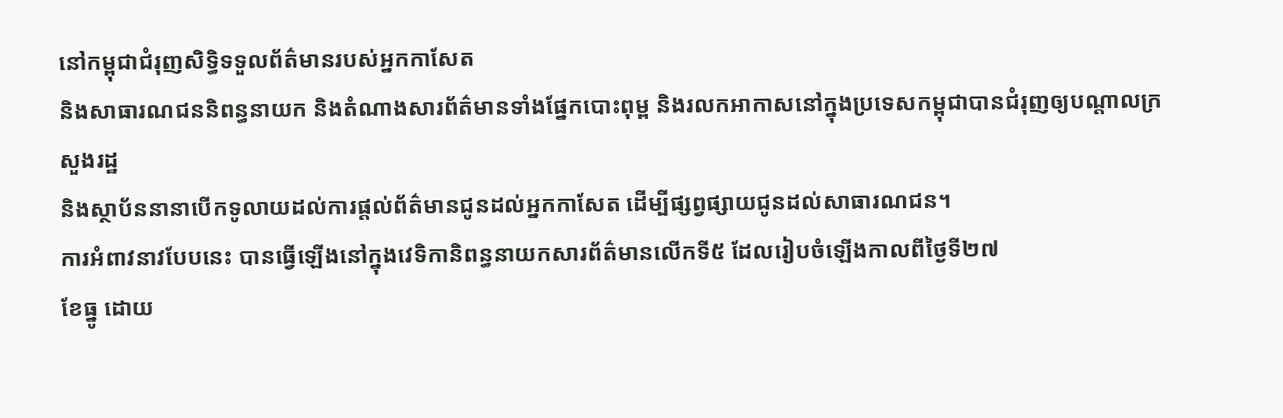នៅកម្ពុជាជំរុញសិទ្ធិទទួលព័ត៌មានរបស់អ្នកកាសែត
និងសាធារណជននិពន្ធនាយក និងតំណាងសារព័ត៌មានទាំងផ្នែកបោះពុម្ព និងរលកអាកាសនៅក្នុងប្រទេសកម្ពុជាបានជំរុញឲ្យបណ្ដាលក្រសួងរដ្ឋ
និងស្ថាប័ននានាបើកទូលាយដល់ការផ្ដល់ព័ត៌មានជូនដល់អ្នកកាសែត ដើម្បីផ្សព្វផ្សាយជូនដល់សាធារណជន។
ការអំពាវនាវបែបនេះ បានធ្វើឡើងនៅក្នុងវេទិកានិពន្ធនាយកសារព័ត៌មានលើកទី៥ ដែលរៀបចំឡើងកាលពីថ្ងៃទី២៧
ខែធ្នូ ដោយ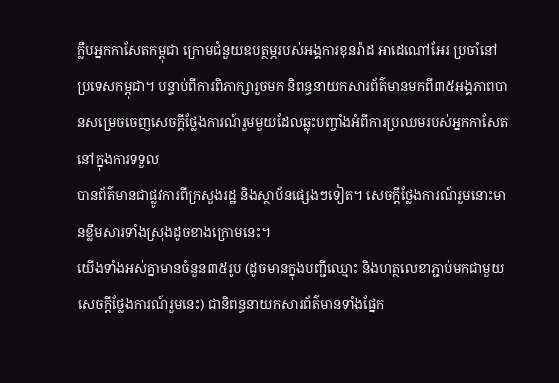ក្លឹបអ្នកកាសែតកម្ពុជា ក្រោមជំនួយឧបត្ថម្ភរបស់អង្គការខុនរ៉ាដ អាដេណៅអែរ ប្រចាំនៅប្រទេសកម្ពុជា។ បន្ទាប់ពីការពិភាក្សារួចមក និពន្ធនាយកសារព័ត៌មានមកពី៣៥អង្គភាពបានសម្រេចចេញសេចក្ដីថ្លែងការណ៍រួមមួយដែលឆ្លុះបញ្ចាំងអំពីការប្រឈមរបស់អ្នកកាសែតនៅក្នុងការទទួល
បានព័ត៌មានជាផ្លូវការពីក្រសួងរដ្ឋ និងស្ថាប័នផ្សេងៗទៀត។ សេចក្ដីថ្លែងការណ៍រួមនោះមានខ្លឹមសារទាំងស្រុងដូចខាងក្រោមនេះ។
យើងទាំងអស់គ្នាមានចំនួន៣៥រូប (ដូចមានក្នុងបញ្ជីឈ្មោះ និងហត្ថលេខាភ្ជាប់មកជាមួយសេចក្ដីថ្លែងការណ៍រួមនេះ) ជានិពន្ធនាយកសារព័ត៌មានទាំងផ្នែក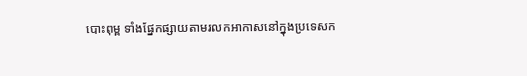បោះពុម្ព ទាំងផ្នែកផ្សាយតាមរលកអាកាសនៅក្នុងប្រទេសក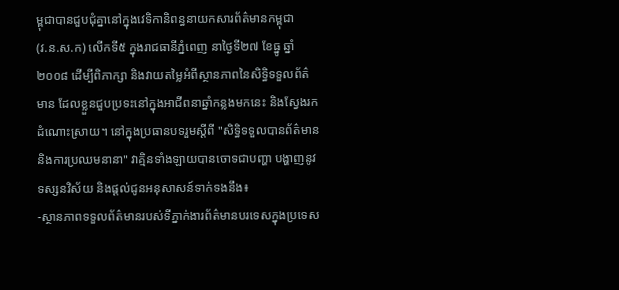ម្ពុជាបានជួបជុំគ្នានៅក្នុងវេទិកានិពន្ធនាយកសារព័ត៌មានកម្ពុជា
(វ.ន.ស.ក) លើកទី៥ ក្នុងរាជធានីភ្នំពេញ នាថ្ងៃទី២៧ ខែធ្នូ ឆ្នាំ២០០៨ ដើម្បីពិភាក្សា និងវាយតម្លៃអំពីស្ថានភាពនៃសិទ្ធិទទួលព័ត៌មាន ដែលខ្លួនជួបប្រទះនៅក្នុងអាជីពនាឆ្នាំកន្លងមកនេះ និងស្វែងរកដំណោះស្រាយ។ នៅក្នុងប្រធានបទរួមស្ដីពី "សិទ្ធិទទួលបានព័ត៌មាន និងការប្រឈមនានា" វាគ្មិនទាំងឡាយបានចោទជាបញ្ហា បង្ហាញនូវទស្សនវិស័យ និងផ្ដល់ជូនអនុសាសន៍ទាក់ទងនឹង៖
-ស្ថានភាពទទួលព័ត៌មានរបស់ទីភ្នាក់ងារព័ត៌មានបរទេសក្នុងប្រទេស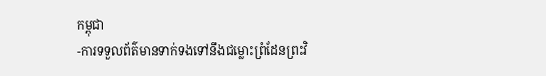កម្ពុជា
-ការទទួលព័ត៌មានទាក់ទងទៅនឹងជម្លោះព្រំដែនព្រះវិ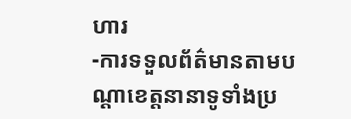ហារ
-ការទទួលព័ត៌មានតាមបណ្ដាខេត្តនានាទូទាំងប្រ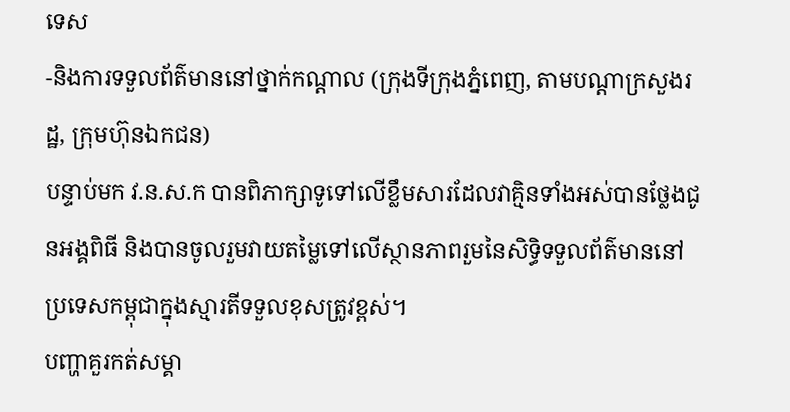ទេស
-និងការទទួលព័ត៌មាននៅថ្នាក់កណ្ដាល (ក្រុងទីក្រុងភ្នំពេញ, តាមបណ្ដាក្រសួងរដ្ឋ, ក្រុមហ៊ុនឯកជន)
បន្ទាប់មក វ.ន.ស.ក បានពិភាក្សាទូទៅលើខ្លឹមសារដែលវាគ្មិនទាំងអស់បានថ្លែងជូនអង្គពិធី និងបានចូលរួមវាយតម្លៃទៅលើស្ថានភាពរួមនៃសិទ្ធិទទួលព័ត៌មាននៅប្រទេសកម្ពុជាក្នុងស្មារតីទទួលខុសត្រូវខ្ពស់។
បញ្ហាគួរកត់សម្គា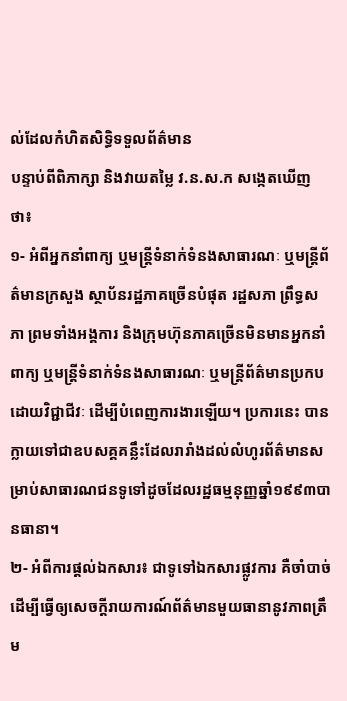ល់ដែលកំហិតសិទ្ធិទទួលព័ត៌មាន
បន្ទាប់ពីពិភាក្សា និងវាយតម្លៃ វ.ន.ស.ក សង្កេតឃើញថា៖
១- អំពីអ្នកនាំពាក្យ ឬមន្ត្រីទំនាក់ទំនងសាធារណៈ ឬមន្ត្រីព័ត៌មានក្រសួង ស្ថាប័នរដ្ឋភាគច្រើនបំផុត រដ្ឋសភា ព្រឹទ្ធសភា ព្រមទាំងអង្គការ និងក្រុមហ៊ុនភាគច្រើនមិនមានអ្នកនាំពាក្យ ឬមន្ត្រីទំនាក់ទំនងសាធារណៈ ឬមន្ត្រីព័ត៌មានប្រកបដោយវិជ្ជាជីវៈ ដើម្បីបំពេញការងារឡើយ។ ប្រការនេះ បានក្លាយទៅជាឧបសគ្គគន្លឹះដែលរារាំងដល់លំហូរព័ត៌មានសម្រាប់សាធារណជនទូទៅដូចដែលរដ្ឋធម្មនុញ្ញឆ្នាំ១៩៩៣បានធានា។
២- អំពីការផ្ដល់ឯកសារ៖ ជាទូទៅឯកសារផ្លូវការ គឺចាំបាច់ ដើម្បីធ្វើឲ្យសេចក្ដីរាយការណ៍ព័ត៌មានមួយធានានូវភាពត្រឹម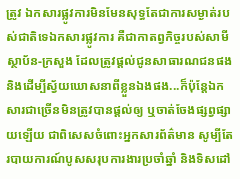ត្រូវ ឯកសារផ្លូវការមិនមែនសុទ្ធតែជាការសម្ងាត់របស់ជាតិទេឯកសារផ្លូវការ គឺជាកាតព្វកិច្ចរបស់សាមីស្ថាប័ន-ក្រសួង ដែលត្រូវផ្ដល់ជូនសាធារណជនផង និងដើម្បីស្វ័យឃោសនាពីខ្លួនឯងផង...ក៏ប៉ុន្តែឯកសារជាច្រើនមិនត្រូវបានផ្ដល់ឲ្យ ឬចាត់ចែងផ្សព្វផ្សាយឡើយ ជាពិសេសចំពោះអ្នកសារព័ត៌មាន សូម្បីតែរបាយការណ៍បូសសរុបការងារប្រចាំឆ្នាំ និងទិសដៅ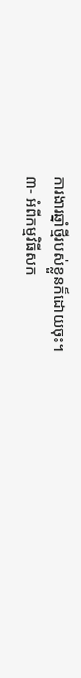ការងារឆ្នាំថ្មីរបស់ខ្លួនក៏ដោយចុះ។
៣- អំពីកម្មវិធីសក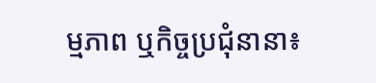ម្មភាព ឬកិច្ចប្រជុំនានា៖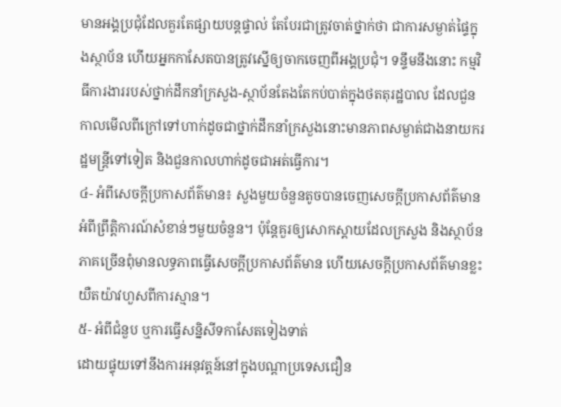មានអង្គប្រជុំដែលគួរតែផ្សាយបន្តផ្ទាល់ តែបែរជាត្រូវចាត់ថ្នាក់ថា ជាការសម្ងាត់ផ្ទៃក្នុងស្ថាប័ន ហើយអ្នកកាសែតបានត្រូវស្នើឲ្យចាកចេញពីអង្គប្រជុំ។ ទន្ទឹមនឹងនោះ កម្មវិធីការងាររបស់ថ្នាក់ដឹកនាំក្រសួង-ស្ថាប័នតែងតែកប់បាត់ក្នុងថតតុរដ្ឋបាល ដែលជួនកាលមើលពីក្រៅទៅហាក់ដូចជាថ្នាក់ដឹកនាំក្រសួងនោះមានភាពសម្ងាត់ជាងនាយករដ្ឋមន្ត្រីទៅទៀត និងជួនកាលហាក់ដូចជាអត់ធ្វើការ។
៤- អំពីសេចក្ដីប្រកាសព័ត៌មាន៖ សួងមួយចំនួនតូចបានចេញសេចក្ដីប្រកាសព័ត៌មានអំពីព្រឹត្តិការណ៍សំខាន់ៗមួយចំនួន។ ប៉ុន្តែគួរឲ្យសោកស្ដាយដែលក្រសួង និងស្ថាប័នភាគច្រើនពុំមានលទ្ធភាពធ្វើសេចក្ដីប្រកាសព័ត៌មាន ហើយសេចក្ដីប្រកាសព័ត៌មានខ្លះយឺតយ៉ាវហួសពីការស្មាន។
៥- អំពីជំនួប ឬការធ្វើសន្និសីទកាសែតទៀងទាត់
ដោយផ្ទុយទៅនឹងការអនុវត្តន៍នៅក្នុងបណ្ដាប្រទេសជឿន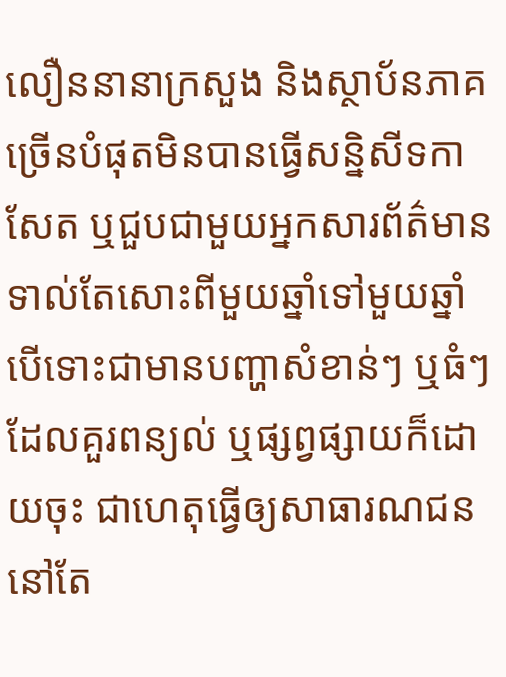លឿននានាក្រសួង និងស្ថាប័នភាគច្រើនបំផុតមិនបានធ្វើសន្និសីទកាសែត ឬជួបជាមួយអ្នកសារព័ត៌មានទាល់តែសោះពីមួយឆ្នាំទៅមួយឆ្នាំ បើទោះជាមានបញ្ហាសំខាន់ៗ ឬធំៗដែលគួរពន្យល់ ឬផ្សព្វផ្សាយក៏ដោយចុះ ជាហេតុធ្វើឲ្យសាធារណជននៅតែ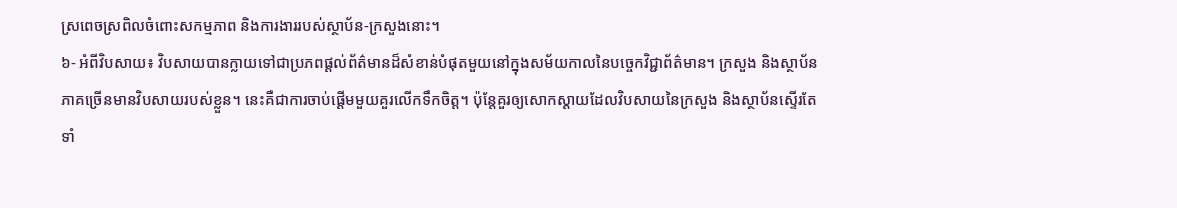ស្រពេចស្រពិលចំពោះសកម្មភាព និងការងាររបស់ស្ថាប័ន-ក្រសួងនោះ។
៦- អំពីវិបសាយ៖ វិបសាយបានក្លាយទៅជាប្រភពផ្ដល់ព័ត៌មានដ៏សំខាន់បំផុតមួយនៅក្នុងសម័យកាលនៃបច្ចេកវិជ្ជាព័ត៌មាន។ ក្រសួង និងស្ថាប័នភាគច្រើនមានវិបសាយរបស់ខ្លួន។ នេះគឺជាការចាប់ផ្ដើមមួយគួរលើកទឹកចិត្ត។ ប៉ុន្តែគួរឲ្យសោកស្ដាយដែលវិបសាយនៃក្រសួង និងស្ថាប័នស្ទើរតែទាំ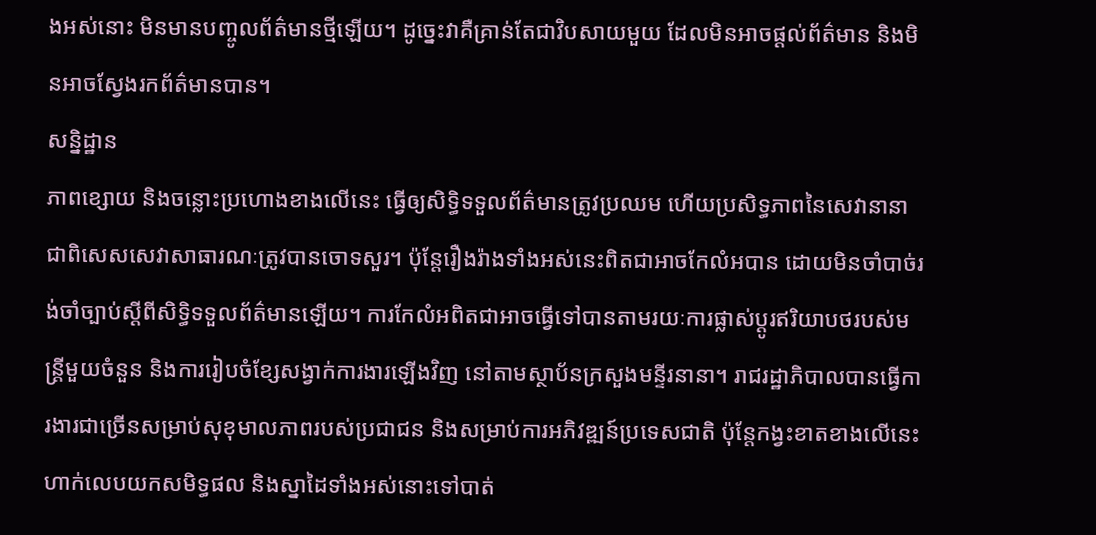ងអស់នោះ មិនមានបញ្ចូលព័ត៌មានថ្មីឡើយ។ ដូច្នេះវាគឺគ្រាន់តែជាវិបសាយមួយ ដែលមិនអាចផ្ដល់ព័ត៌មាន និងមិនអាចស្វែងរកព័ត៌មានបាន។
សន្និដ្ឋាន
ភាពខ្សោយ និងចន្លោះប្រហោងខាងលើនេះ ធ្វើឲ្យសិទ្ធិទទួលព័ត៌មានត្រូវប្រឈម ហើយប្រសិទ្ធភាពនៃសេវានានា ជាពិសេសសេវាសាធារណៈត្រូវបានចោទសួរ។ ប៉ុន្តែរឿងរ៉ាងទាំងអស់នេះពិតជាអាចកែលំអបាន ដោយមិនចាំបាច់រង់ចាំច្បាប់ស្ដីពីសិទ្ធិទទួលព័ត៌មានឡើយ។ ការកែលំអពិតជាអាចធ្វើទៅបានតាមរយៈការផ្លាស់ប្ដូរឥរិយាបថរបស់មន្ត្រីមួយចំនួន និងការរៀបចំខ្សែសង្វាក់ការងារឡើងវិញ នៅតាមស្ថាប័នក្រសួងមន្ទីរនានា។ រាជរដ្ឋាភិបាលបានធ្វើការងារជាច្រើនសម្រាប់សុខុមាលភាពរបស់ប្រជាជន និងសម្រាប់ការអភិវឌ្ឍន៍ប្រទេសជាតិ ប៉ុន្តែកង្វះខាតខាងលើនេះ ហាក់លេបយកសមិទ្ធផល និងស្នាដៃទាំងអស់នោះទៅបាត់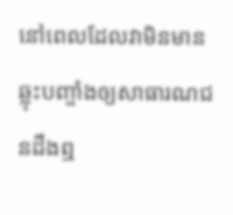នៅពេលដែលវាមិនមានឆ្លុះបញ្ចាំងឲ្យសាធារណជនដឹងឮ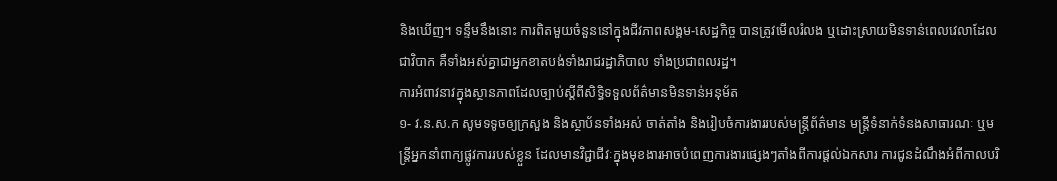និងឃើញ។ ទន្ទឹមនឹងនោះ ការពិតមួយចំនួននៅក្នុងជីវភាពសង្គម-សេដ្ឋកិច្ច បានត្រូវមើលរំលង ឬដោះស្រាយមិនទាន់ពេលវេលាដែលជាវិបាក គឺទាំងអស់គ្នាជាអ្នកខាតបង់ទាំងរាជរដ្ឋាភិបាល ទាំងប្រជាពលរដ្ឋ។
ការអំពាវនាវក្នុងស្ថានភាពដែលច្បាប់ស្ដីពីសិទ្ធិទទួលព័ត៌មានមិនទាន់អនុម័ត
១- វ.ន.ស.ក សូមទទូចឲ្យក្រសួង និងស្ថាប័នទាំងអស់ ចាត់តាំង និងរៀបចំការងាររបស់មន្ត្រីព័ត៌មាន មន្ត្រីទំនាក់ទំនងសាធារណៈ ឬមន្ត្រីអ្នកនាំពាក្យផ្លូវការរបស់ខ្លួន ដែលមានវិជ្ជាជីវៈក្នុងមុខងារអាចបំពេញការងារផ្សេងៗតាំងពីការផ្ដល់ឯកសារ ការជូនដំណឹងអំពីកាលបរិ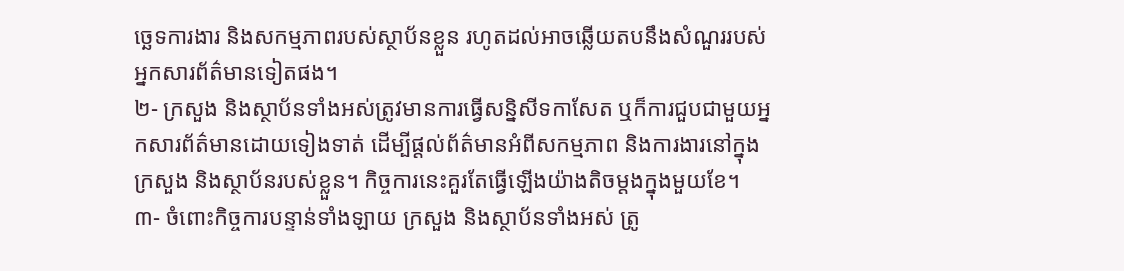ច្ឆេទការងារ និងសកម្មភាពរបស់ស្ថាប័នខ្លួន រហូតដល់អាចឆ្លើយតបនឹងសំណួររបស់អ្នកសារព័ត៌មានទៀតផង។
២- ក្រសួង និងស្ថាប័នទាំងអស់ត្រូវមានការធ្វើសន្និសីទកាសែត ឬក៏ការជួបជាមួយអ្នកសារព័ត៌មានដោយទៀងទាត់ ដើម្បីផ្ដល់ព័ត៌មានអំពីសកម្មភាព និងការងារនៅក្នុងក្រសួង និងស្ថាប័នរបស់ខ្លួន។ កិច្ចការនេះគួរតែធ្វើឡើងយ៉ាងតិចម្ដងក្នុងមួយខែ។
៣- ចំពោះកិច្ចការបន្ទាន់ទាំងឡាយ ក្រសួង និងស្ថាប័នទាំងអស់ ត្រូ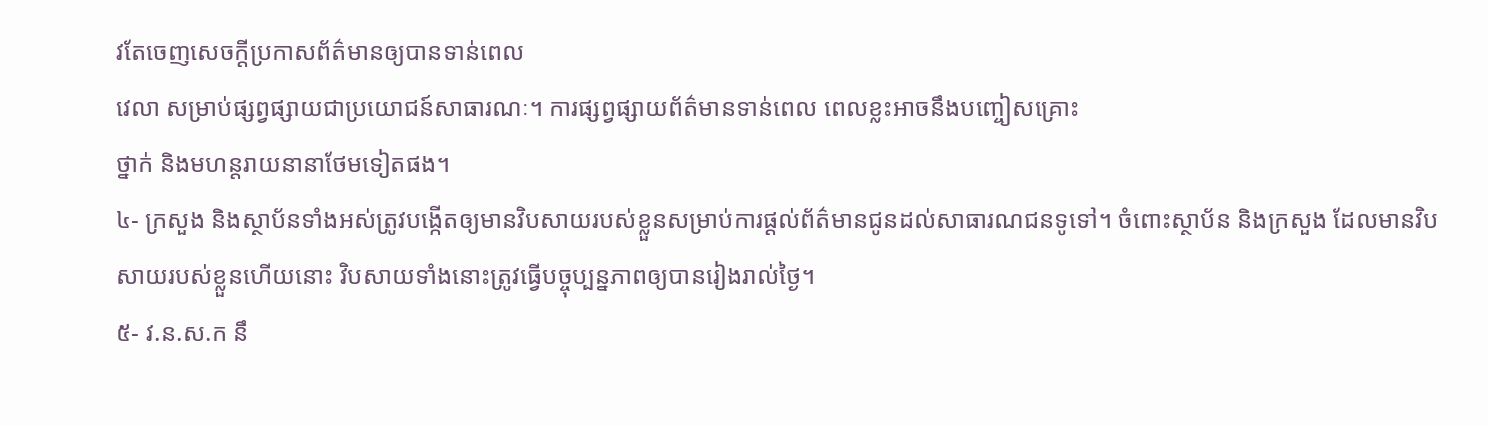វតែចេញសេចក្ដីប្រកាសព័ត៌មានឲ្យបានទាន់ពេល
វេលា សម្រាប់ផ្សព្វផ្សាយជាប្រយោជន៍សាធារណៈ។ ការផ្សព្វផ្សាយព័ត៌មានទាន់ពេល ពេលខ្លះអាចនឹងបញ្ចៀសគ្រោះ
ថ្នាក់ និងមហន្តរាយនានាថែមទៀតផង។
៤- ក្រសួង និងស្ថាប័នទាំងអស់ត្រូវបង្កើតឲ្យមានវិបសាយរបស់ខ្លួនសម្រាប់ការផ្ដល់ព័ត៌មានជូនដល់សាធារណជនទូទៅ។ ចំពោះស្ថាប័ន និងក្រសួង ដែលមានវិបសាយរបស់ខ្លួនហើយនោះ វិបសាយទាំងនោះត្រូវធ្វើបច្ចុប្បន្នភាពឲ្យបានរៀងរាល់ថ្ងៃ។
៥- វ.ន.ស.ក នឹ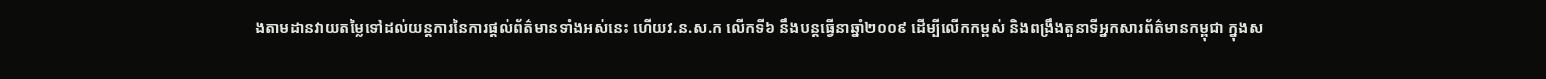ងតាមដានវាយតម្លៃទៅដល់យន្តការនៃការផ្ដល់ព័ត៌មានទាំងអស់នេះ ហើយវ.ន.ស.ក លើកទី៦ នឹងបន្តធ្វើនាឆ្នាំ២០០៩ ដើម្បីលើកកម្ពស់ និងពង្រឹងតួនាទីអ្នកសារព័ត៌មានកម្ពុជា ក្នុងស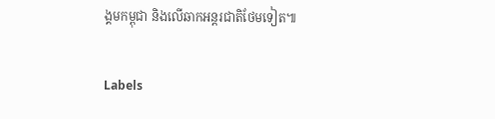ង្គមកម្ពុជា និងលើឆាកអន្តរជាតិថែមទៀត៕

Labels